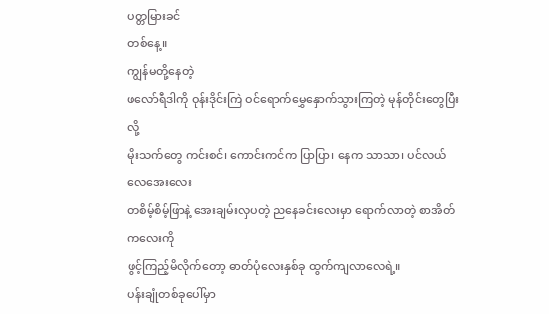ပတ္တမြားခင်
တစ်နေ့။
ကျွန်မတို့နေတဲ့
ဖလော်ရီဒါကို ဝုန်းဒိုင်းကြဲ ဝင်ရောက်မွှေနှောက်သွားကြတဲ့ မုန်တိုင်းတွေပြီးလို့
မိုးသက်တွေ ကင်းစင်၊ ကောင်းကင်က ပြာပြာ၊ နေက သာသာ၊ ပင်လယ်လေအေးလေး
တစိမ့်စိမ့်ဖြာနဲ့ အေးချမ်းလှပတဲ့ ညနေခင်းလေးမှာ ရောက်လာတဲ့ စာအိတ်ကလေးကို
ဖွင့်ကြည့်မိလိုက်တော့ ဓာတ်ပုံလေးနှစ်ခု ထွက်ကျလာလေရဲ့။
ပန်းချုံတစ်ခုပေါ်မှာ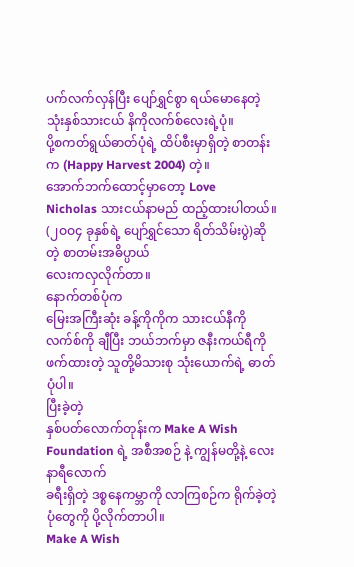ပက်လက်လှန်ပြီး ပျော်ရွှင်စွာ ရယ်မောနေတဲ့ သုံးနှစ်သားငယ် နိကိုလက်စ်လေးရဲ့ပုံ။
ပို့စကတ်ရွယ်ဓာတ်ပုံရဲ့ ထိပ်စီးမှာရှိတဲ့ စာတန်းက (Happy Harvest 2004) တဲ့။
အောက်ဘက်ထောင့်မှာတော့ Love
Nicholas သားငယ်နာမည် ထည့်ထားပါတယ်။
(၂ဝဝ၄ ခုနှစ်ရဲ့ ပျော်ရွှင်သော ရိတ်သိမ်းပွဲ)ဆိုတဲ့ စာတမ်းအဓိပ္ပာယ်
လေးကလှလိုက်တာ။
နောက်တစ်ပုံက
မြေးအကြီးဆုံး ခန့်ကိုကိုက သားငယ်နီကိုလက်စ်ကို ချီပြီး ဘယ်ဘက်မှာ ဇနီးကယ်ရီကို
ဖက်ထားတဲ့ သူတို့မိသားစု သုံးယောက်ရဲ့ ဓာတ်ပုံပါ။
ပြီးခဲ့တဲ့
နှစ်ပတ်လောက်တုန်းက Make A Wish Foundation ရဲ့ အစီအစဉ် နဲ့ ကျွန်မတို့နဲ့ လေးနာရီလောက်
ခရီးရှိတဲ့ ဒစ္စနေကမ္ဘာကို လာကြစဉ်က ရိုက်ခဲ့တဲ့ ပုံတွေကို ပို့လိုက်တာပါ။
Make A Wish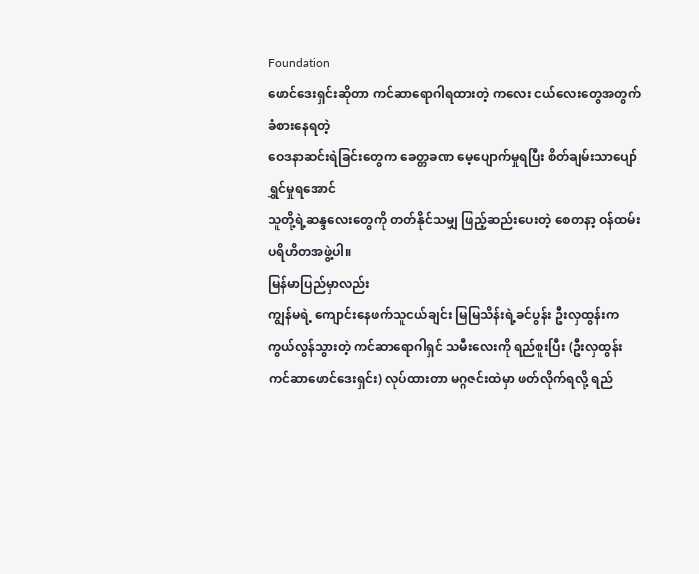Foundation
ဖောင်ဒေးရှင်းဆိုတာ ကင်ဆာရောဂါရထားတဲ့ ကလေး ငယ်လေးတွေအတွက် ခံစားနေရတဲ့
ဝေဒနာဆင်းရဲခြင်းတွေက ခေတ္တခဏ မေ့ပျောက်မှုရပြီး စိတ်ချမ်းသာပျော်ရွှင်မှုရအောင်
သူတို့ရဲ့ဆန္ဒလေးတွေကို တတ်နိုင်သမျှ ဖြည့်ဆည်းပေးတဲ့ စေတနာ့ ဝန်ထမ်း
ပရိဟိတအဖွဲ့ပါ။
မြန်မာပြည်မှာလည်း
ကျွန်မရဲ့ ကျောင်းနေဖက်သူငယ်ချင်း မြမြသိန်းရဲ့ခင်ပွန်း ဦးလှထွန်းက
ကွယ်လွန်သွားတဲ့ ကင်ဆာရောဂါရှင် သမီးလေးကို ရည်စူးပြီး (ဦးလှထွန်း
ကင်ဆာဖောင်ဒေးရှင်း) လုပ်ထားတာ မဂ္ဂဇင်းထဲမှာ ဖတ်လိုက်ရလို့ ရည်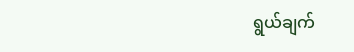ရွယ်ချက်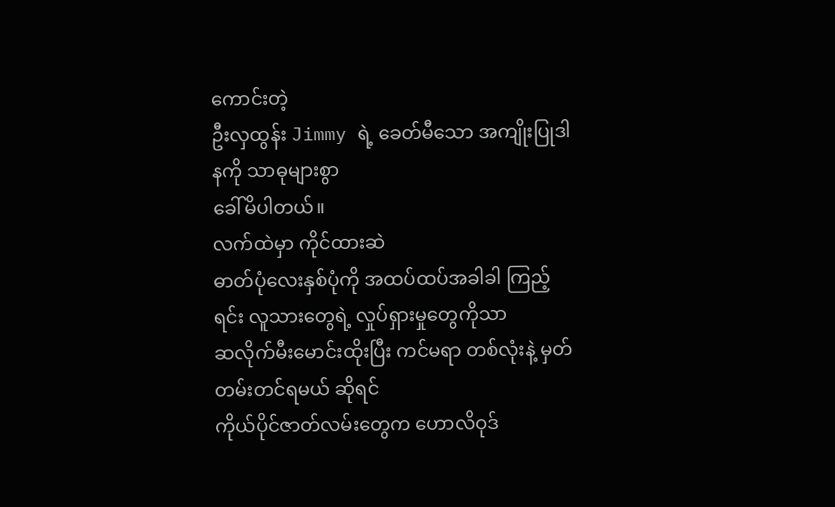ကောင်းတဲ့
ဦးလှထွန်း Jimmy ရဲ့ ခေတ်မီသော အကျိုးပြုဒါနကို သာဓုများစွာ
ခေါ်မိပါတယ်။
လက်ထဲမှာ ကိုင်ထားဆဲ
ဓာတ်ပုံလေးနှစ်ပုံကို အထပ်ထပ်အခါခါ ကြည့်ရင်း လူသားတွေရဲ့ လှုပ်ရှားမှုတွေကိုသာ
ဆလိုက်မီးမောင်းထိုးပြီး ကင်မရာ တစ်လုံးနဲ့ မှတ်တမ်းတင်ရမယ် ဆိုရင်
ကိုယ်ပိုင်ဇာတ်လမ်းတွေက ဟောလိဝုဒ်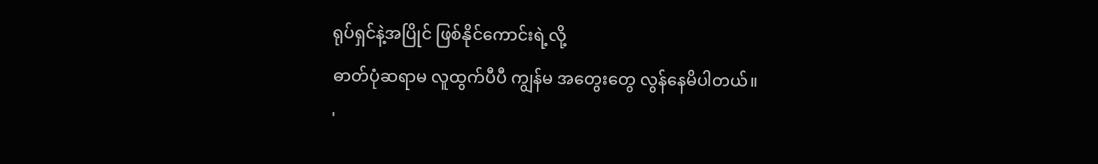ရုပ်ရှင်နဲ့အပြိုင် ဖြစ်နိုင်ကောင်းရဲ့လို့
ဓာတ်ပုံဆရာမ လူထွက်ပီပီ ကျွန်မ အတွေးတွေ လွန်နေမိပါတယ်။
'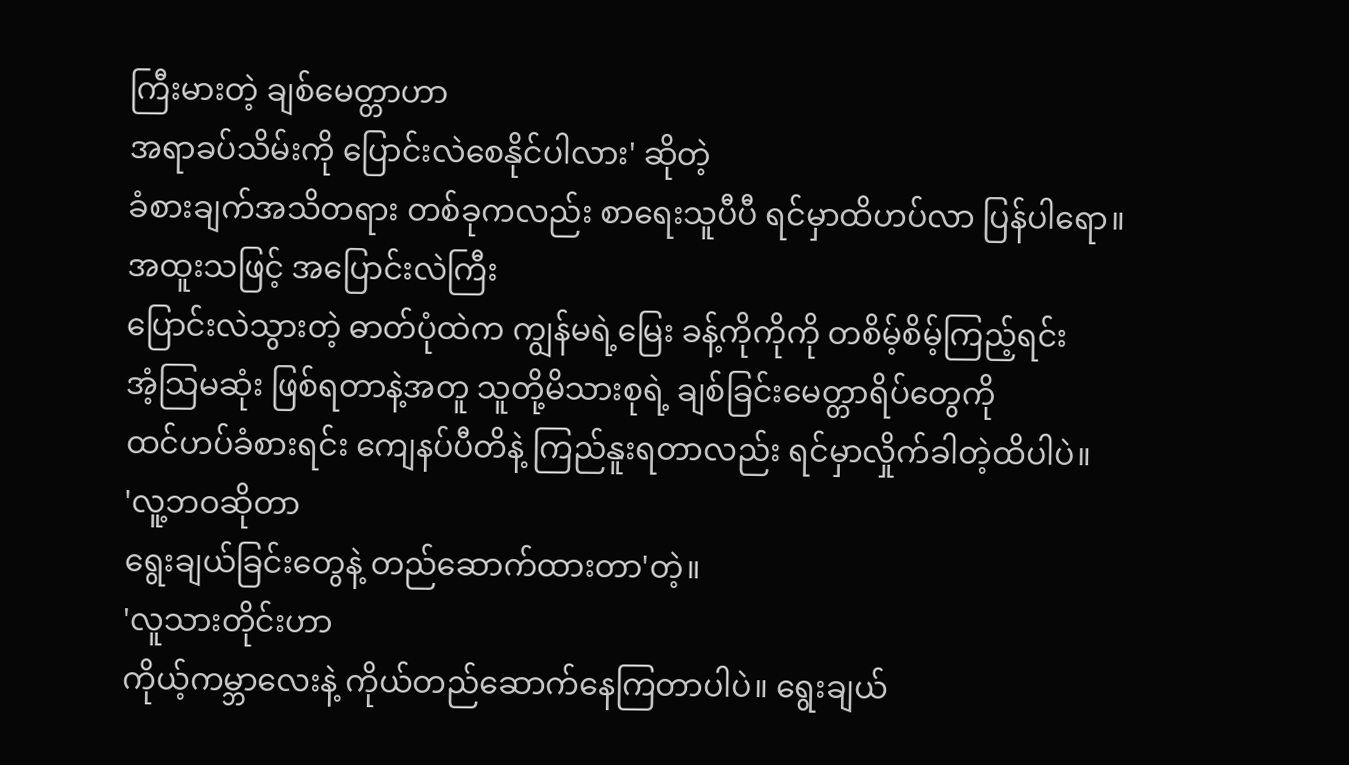ကြီးမားတဲ့ ချစ်မေတ္တာဟာ
အရာခပ်သိမ်းကို ပြောင်းလဲစေနိုင်ပါလား' ဆိုတဲ့
ခံစားချက်အသိတရား တစ်ခုကလည်း စာရေးသူပီပီ ရင်မှာထိဟပ်လာ ပြန်ပါရော။
အထူးသဖြင့် အပြောင်းလဲကြီး
ပြောင်းလဲသွားတဲ့ ဓာတ်ပုံထဲက ကျွန်မရဲ့မြေး ခန့်ကိုကိုကို တစိမ့်စိမ့်ကြည့်ရင်း
အံ့သြမဆုံး ဖြစ်ရတာနဲ့အတူ သူတို့မိသားစုရဲ့ ချစ်ခြင်းမေတ္တာရိပ်တွေကို
ထင်ဟပ်ခံစားရင်း ကျေနပ်ပီတိနဲ့ ကြည်နူးရတာလည်း ရင်မှာလှိုက်ခါတဲ့ထိပါပဲ။
'လူ့ဘဝဆိုတာ
ရွေးချယ်ခြင်းတွေနဲ့ တည်ဆောက်ထားတာ'တဲ့။
'လူသားတိုင်းဟာ
ကိုယ့်ကမ္ဘာလေးနဲ့ ကိုယ်တည်ဆောက်နေကြတာပါပဲ။ ရွေးချယ်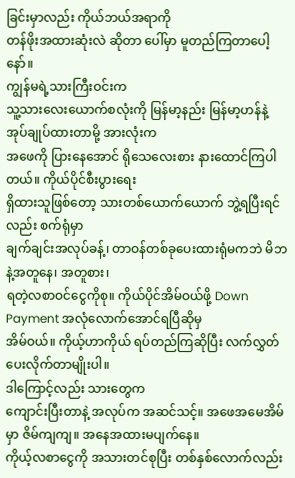ခြင်းမှာလည်း ကိုယ်ဘယ်အရာကို
တန်ဖိုးအထားဆုံးလဲ ဆိုတာ ပေါ်မှာ မူတည်ကြတာပေါ့နော်။
ကျွန်မရဲ့သားကြီးဝင်းက
သူ့သားလေးယောက်စလုံးကို မြန်မာ့နည်း မြန်မာ့ဟန်နဲ့ အုပ်ချုပ်ထားတာမို့ အားလုံးက
အဖေကို ပြားနေအောင် ရိုသေလေးစား နားထောင်ကြပါတယ်။ ကိုယ်ပိုင်စီးပွားရေး
ရှိထားသူဖြစ်တော့ သားတစ်ယောက်ယောက် ဘွဲ့ရပြီးရင်လည်း စက်ရုံမှာ
ချက်ချင်းအလုပ်ခန့်၊ တာဝန်တစ်ခုပေးထားရုံမကဘဲ မိဘနဲ့အတူနေ၊ အတူစား၊
ရတဲ့လစာဝင်ငွေကိုစု။ ကိုယ်ပိုင်အိမ်ဝယ်ဖို့ Down Payment အလုံလောက်အောင်ရပြီဆိုမှ
အိမ်ဝယ်။ ကိုယ့်ဟာကိုယ် ရပ်တည်ကြဆိုပြီး လက်လွှတ်ပေးလိုက်တာမျိုးပါ။
ဒါကြောင့်လည်း သားတွေက
ကျောင်းပြီးတာနဲ့ အလုပ်က အဆင်သင့်။ အဖေအမေအိမ်မှာ ဇိမ်ကျကျ။ အနေအထားမပျက်နေ။
ကိုယ့်လစာငွေကို အသားတင်စုပြီး တစ်နှစ်လောက်လည်း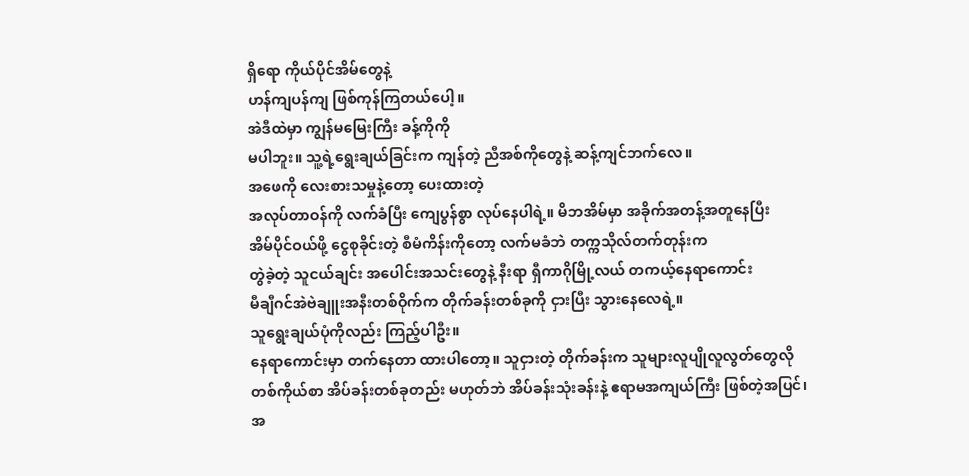ရှိရော ကိုယ်ပိုင်အိမ်တွေနဲ့
ဟန်ကျပန်ကျ ဖြစ်ကုန်ကြတယ်ပေါ့။
အဲဒီထဲမှာ ကျွန်မမြေးကြီး ခန့်ကိုကို
မပါဘူး။ သူ့ရဲ့ရွေးချယ်ခြင်းက ကျန်တဲ့ ညီအစ်ကိုတွေနဲ့ ဆန့်ကျင်ဘက်လေ။
အဖေကို လေးစားသမှုနဲ့တော့ ပေးထားတဲ့
အလုပ်တာဝန်ကို လက်ခံပြီး ကျေပွန်စွာ လုပ်နေပါရဲ့။ မိဘအိမ်မှာ အခိုက်အတန့်အတူနေပြီး
အိမ်ပိုင်ဝယ်ဖို့ ငွေစုခိုင်းတဲ့ စီမံကိန်းကိုတော့ လက်မခံဘဲ တက္ကသိုလ်တက်တုန်းက
တွဲခဲ့တဲ့ သူငယ်ချင်း အပေါင်းအသင်းတွေနဲ့ နီးရာ ရှီကာဂိုမြို့လယ် တကယ့်နေရာကောင်း
မီချီဂင်အဲဗဲချူးအနီးတစ်ဝိုက်က တိုက်ခန်းတစ်ခုကို ငှားပြီး သွားနေလေရဲ့။
သူရွေးချယ်ပုံကိုလည်း ကြည့်ပါဦး။
နေရာကောင်းမှာ တက်နေတာ ထားပါတော့။ သူငှားတဲ့ တိုက်ခန်းက သူများလူပျိုလူလွတ်တွေလို
တစ်ကိုယ်စာ အိပ်ခန်းတစ်ခုတည်း မဟုတ်ဘဲ အိပ်ခန်းသုံးခန်းနဲ့ ဧရာမအကျယ်ကြီး ဖြစ်တဲ့အပြင်၊
အ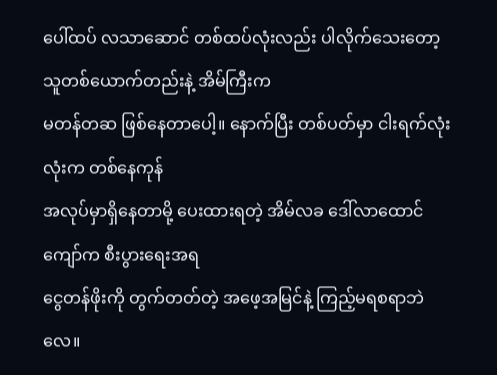ပေါ်ထပ် လသာဆောင် တစ်ထပ်လုံးလည်း ပါလိုက်သေးတော့ သူတစ်ယောက်တည်းနဲ့ အိမ်ကြီးက
မတန်တဆ ဖြစ်နေတာပေါ့။ နောက်ပြီး တစ်ပတ်မှာ ငါးရက်လုံးလုံးက တစ်နေကုန်
အလုပ်မှာရှိနေတာမို့ ပေးထားရတဲ့ အိမ်လခ ဒေါ်လာထောင်ကျော်က စီးပွားရေးအရ
ငွေတန်ဖိုးကို တွက်တတ်တဲ့ အဖေ့အမြင်နဲ့ ကြည့်မရစရာဘဲလေ။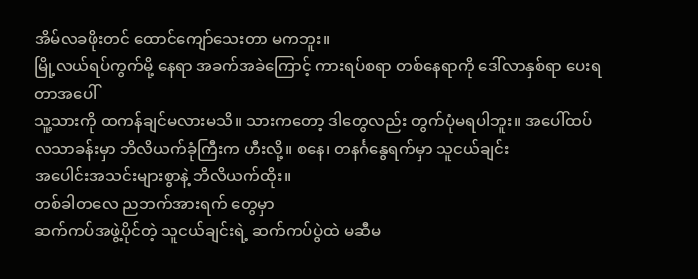အိမ်လခဖိုးတင် ထောင်ကျော်သေးတာ မကဘူး။
မြို့လယ်ရပ်ကွက်မို့ နေရာ အခက်အခဲကြောင့် ကားရပ်စရာ တစ်နေရာကို ဒေါ်လာနှစ်ရာ ပေးရတာအပေါ်
သူ့သားကို ထကန်ချင်မလားမသိ။ သားကတော့ ဒါတွေလည်း တွက်ပုံမရပါဘူး။ အပေါ်ထပ်
လသာခန်းမှာ ဘိလိယက်ခုံကြီးက ဟီးလို့။ စနေ၊ တနင်္ဂနွေရက်မှာ သူငယ်ချင်း
အပေါင်းအသင်းများစွာနဲ့ ဘိလိယက်ထိုး။
တစ်ခါတလေ ညဘက်အားရက် တွေမှာ
ဆက်ကပ်အဖွဲ့ပိုင်တဲ့ သူငယ်ချင်းရဲ့ ဆက်ကပ်ပွဲထဲ မဆီမ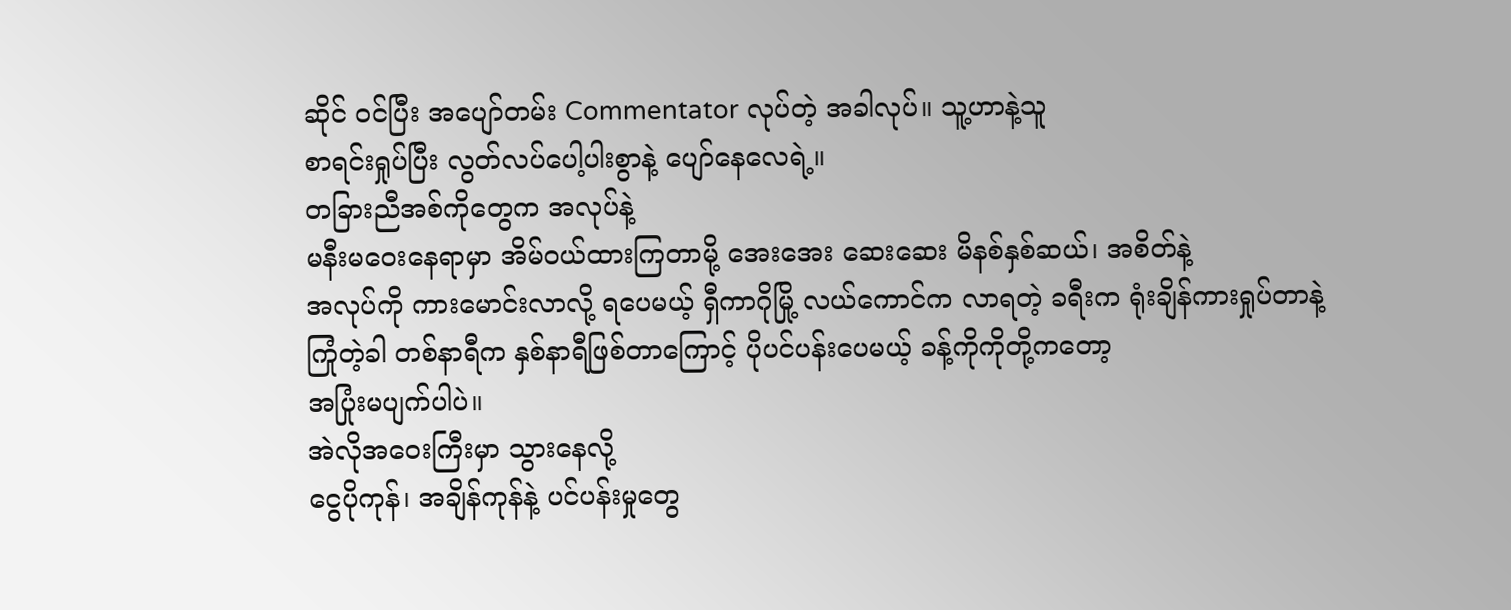ဆိုင် ဝင်ပြီး အပျော်တမ်း Commentator လုပ်တဲ့ အခါလုပ်။ သူ့ဟာနဲ့သူ
စာရင်းရှုပ်ပြီး လွတ်လပ်ပေါ့ပါးစွာနဲ့ ပျော်နေလေရဲ့။
တခြားညီအစ်ကိုတွေက အလုပ်နဲ့
မနီးမဝေးနေရာမှာ အိမ်ဝယ်ထားကြတာမို့ အေးအေး ဆေးဆေး မိနစ်နှစ်ဆယ်၊ အစိတ်နဲ့
အလုပ်ကို ကားမောင်းလာလို့ ရပေမယ့် ရှီကာဂိုမြို့ လယ်ကောင်က လာရတဲ့ ခရီးက ရုံးချိန်ကားရှုပ်တာနဲ့
ကြုံတဲ့ခါ တစ်နာရီက နှစ်နာရီဖြစ်တာကြောင့် ပိုပင်ပန်းပေမယ့် ခန့်ကိုကိုတို့ကတော့
အပြုံးမပျက်ပါပဲ။
အဲလိုအဝေးကြီးမှာ သွားနေလို့
ငွေပိုကုန်၊ အချိန်ကုန်နဲ့ ပင်ပန်းမှုတွေ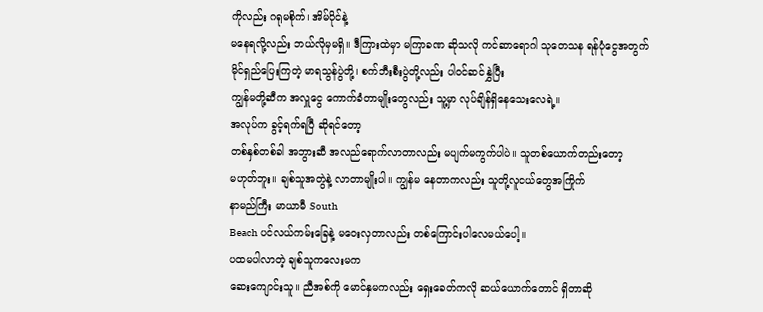ကိုလည်း ဂရုမစိုက်၊ အိမ်ပိုင်နဲ့
မနေရလို့လည်း ဘယ်လိုမှမရှိ။ ဒီကြားထဲမှာ မကြာခဏ ဆိုသလို ကင်ဆာရောဂါ သုတေသန ရန်ပုံငွေအတွက်
မိုင်ရှည်ပြေးကြတဲ့ မာရသွန်ပွဲတို့၊ စက်ဘီးစီးပွဲတို့လည်း ပါဝင်ဆင်နွှဲပြီး
ကျွန်မတို့ဆီက အလှူငွေ ကောက်ခံတာမျိုးတွေလည်း သူ့မှာ လုပ်ချိန်ရှိနေသေးလေရဲ့။
အလုပ်က ခွင့်ရက်ရပြီ ဆိုရင်တော့
တစ်နှစ်တစ်ခါ အဘွားဆီ အလည်ရောက်လာတာလည်း မပျက်မကွက်ပါပဲ။ သူတစ်ယောက်တည်းတော့
မဟုတ်ဘူး။ ချစ်သူအတွဲနဲ့ လာတာမျိုးပါ။ ကျွန်မ နေတာကလည်း သူတို့လူငယ်တွေအကြိုက်
နာမည်ကြီး မာယာမီ South
Beach ပင်လယ်ကမ်းခြေနဲ့ မဝေးလှတာလည်း တစ်ကြောင်းပါလေမယ်ပေါ့။
ပထမပါလာတဲ့ ချစ်သူကလေးမက
ဆေးကျောင်းသူ။ ညီအစ်ကို မောင်နှမကလည်း ရှေးခေတ်ကလို ဆယ်ယောက်တောင် ရှိတာဆို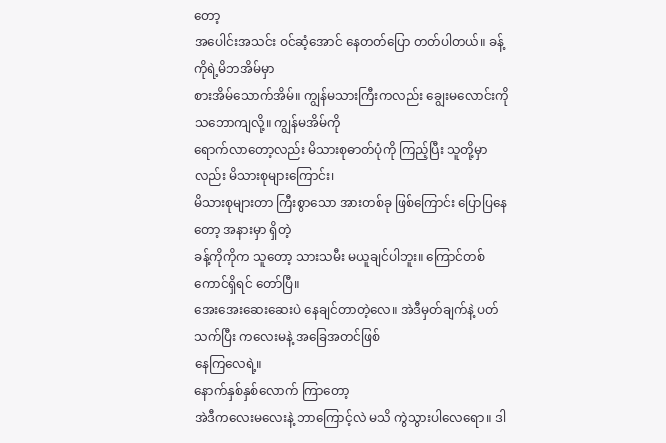တော့
အပေါင်းအသင်း ဝင်ဆံ့အောင် နေတတ်ပြော တတ်ပါတယ်။ ခန့်ကိုရဲ့မိဘအိမ်မှာ
စားအိမ်သောက်အိမ်။ ကျွန်မသားကြီးကလည်း ချွေးမလောင်းကို သဘောကျလို့။ ကျွန်မအိမ်ကို
ရောက်လာတော့လည်း မိသားစုဓာတ်ပုံကို ကြည့်ပြီး သူတို့မှာလည်း မိသားစုများကြောင်း၊
မိသားစုများတာ ကြီးစွာသော အားတစ်ခု ဖြစ်ကြောင်း ပြောပြနေတော့ အနားမှာ ရှိတဲ့
ခန့်ကိုကိုက သူတော့ သားသမီး မယူချင်ပါဘူး။ ကြောင်တစ်ကောင်ရှိရင် တော်ပြီ။
အေးအေးဆေးဆေးပဲ နေချင်တာတဲ့လေ။ အဲဒီမှတ်ချက်နဲ့ ပတ်သက်ပြီး ကလေးမနဲ့ အခြေအတင်ဖြစ်
နေကြလေရဲ့။
နောက်နှစ်နှစ်လောက် ကြာတော့
အဲဒီကလေးမလေးနဲ့ ဘာကြောင့်လဲ မသိ ကွဲသွားပါလေရော။ ဒါ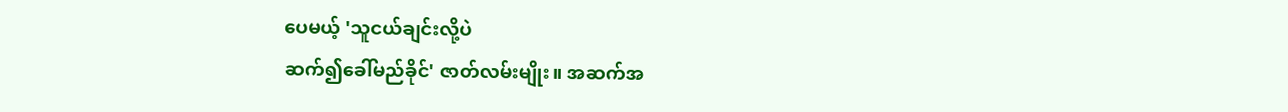ပေမယ့် 'သူငယ်ချင်းလို့ပဲ
ဆက်၍ခေါ်မည်ခိုင်' ဇာတ်လမ်းမျိုး။ အဆက်အ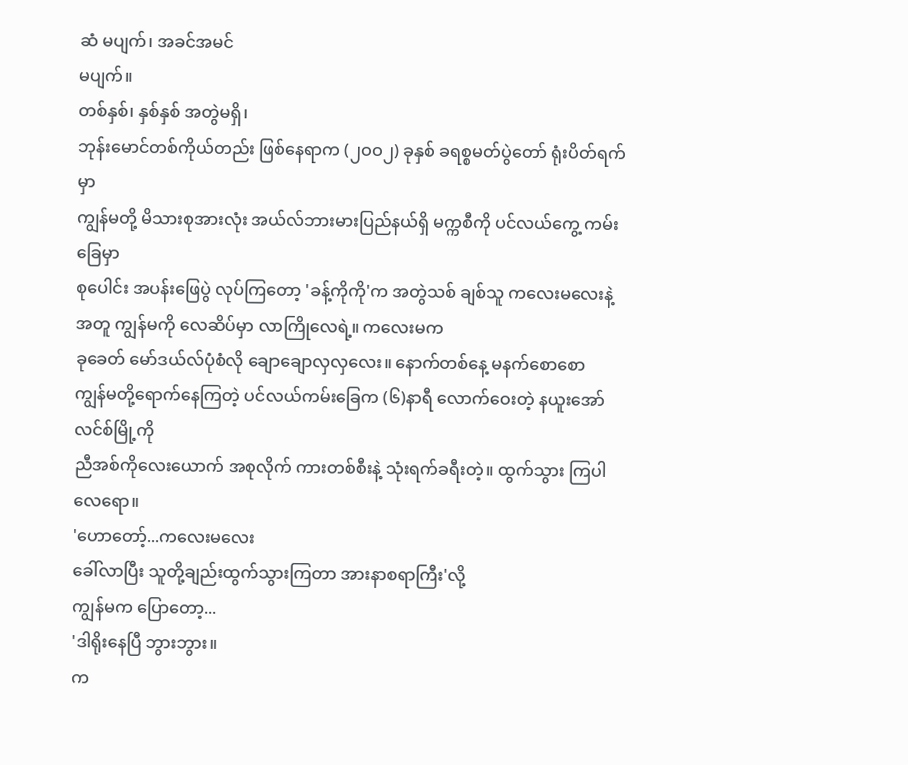ဆံ မပျက်၊ အခင်အမင်
မပျက်။
တစ်နှစ်၊ နှစ်နှစ် အတွဲမရှိ၊
ဘုန်းမောင်တစ်ကိုယ်တည်း ဖြစ်နေရာက (၂ဝဝ၂) ခုနှစ် ခရစ္စမတ်ပွဲတော် ရုံးပိတ်ရက်မှာ
ကျွန်မတို့ မိသားစုအားလုံး အယ်လ်ဘားမားပြည်နယ်ရှိ မက္ကစီကို ပင်လယ်ကွေ့ ကမ်းခြေမှာ
စုပေါင်း အပန်းဖြေပွဲ လုပ်ကြတော့ 'ခန့်ကိုကို'က အတွဲသစ် ချစ်သူ ကလေးမလေးနဲ့အတူ ကျွန်မကို လေဆိပ်မှာ လာကြိုလေရဲ့။ ကလေးမက
ခုခေတ် မော်ဒယ်လ်ပုံစံလို ချောချောလှလှလေး။ နောက်တစ်နေ့ မနက်စောစော
ကျွန်မတို့ရောက်နေကြတဲ့ ပင်လယ်ကမ်းခြေက (၆)နာရီ လောက်ဝေးတဲ့ နယူးအော်လင်စ်မြို့ကို
ညီအစ်ကိုလေးယောက် အစုလိုက် ကားတစ်စီးနဲ့ သုံးရက်ခရီးတဲ့။ ထွက်သွား ကြပါလေရော။
'ဟောတော့်...ကလေးမလေး
ခေါ်လာပြီး သူတို့ချည်းထွက်သွားကြတာ အားနာစရာကြီး'လို့
ကျွန်မက ပြောတော့...
'ဒါရိုးနေပြီ ဘွားဘွား။
က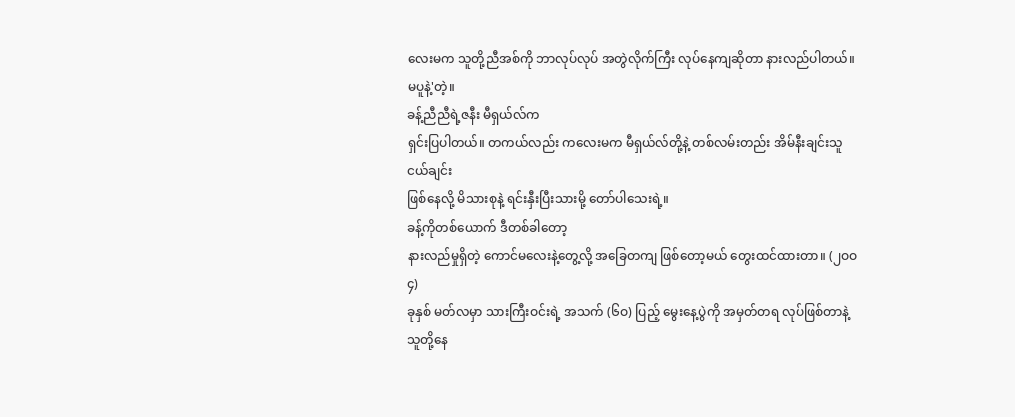လေးမက သူတို့ညီအစ်ကို ဘာလုပ်လုပ် အတွဲလိုက်ကြီး လုပ်နေကျဆိုတာ နားလည်ပါတယ်။
မပူနဲ့'တဲ့။
ခန့်ညီညီရဲ့ဇနီး မီရှယ်လ်က
ရှင်းပြပါတယ်။ တကယ်လည်း ကလေးမက မီရှယ်လ်တို့နဲ့ တစ်လမ်းတည်း အိမ်နီးချင်းသူငယ်ချင်း
ဖြစ်နေလို့ မိသားစုနဲ့ ရင်းနှီးပြီးသားမို့ တော်ပါသေးရဲ့။
ခန့်ကိုတစ်ယောက် ဒီတစ်ခါတော့
နားလည်မှုရှိတဲ့ ကောင်မလေးနဲ့တွေ့လို့ အခြေတကျ ဖြစ်တော့မယ် တွေးထင်ထားတာ။ (၂ဝဝ၄)
ခုနှစ် မတ်လမှာ သားကြီးဝင်းရဲ့ အသက် (၆ဝ) ပြည့် မွေးနေ့ပွဲကို အမှတ်တရ လုပ်ဖြစ်တာနဲ့
သူတို့နေ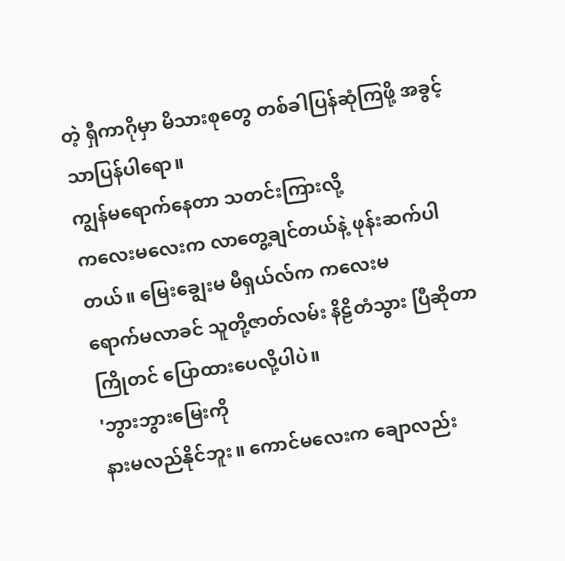တဲ့ ရှီကာဂိုမှာ မိသားစုတွေ တစ်ခါပြန်ဆုံကြဖို့ အခွင့်သာပြန်ပါရော။
ကျွန်မရောက်နေတာ သတင်းကြားလို့
ကလေးမလေးက လာတွေ့ချင်တယ်နဲ့ ဖုန်းဆက်ပါတယ်။ မြေးချွေးမ မီရှယ်လ်က ကလေးမ
ရောက်မလာခင် သူတို့ဇာတ်လမ်း နိဠိတံသွား ပြီဆိုတာ ကြိုတင် ပြောထားပေလို့ပါပဲ။
'ဘွားဘွားမြေးကို
နားမလည်နိုင်ဘူး။ ကောင်မလေးက ချောလည်း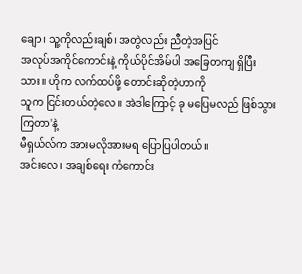ချော၊ သူ့ကိုလည်းချစ်၊ အတွဲလည်း ညီတဲ့အပြင်
အလုပ်အကိုင်ကောင်းနဲ့ ကိုယ်ပိုင်အိမ်ပါ အခြေတကျ ရှိပြီးသား။ ဟိုက လက်ထပ်ဖို့ တောင်းဆိုတဲ့ဟာကို
သူက ငြင်းတယ်တဲ့လေ။ အဲဒါကြောင့် ခု မပြေမလည် ဖြစ်သွားကြတာ'နဲ့
မီရှယ်လ်က အားမလိုအားမရ ပြောပြပါတယ်။
အင်းလေ၊ အချစ်ရေး ကံကောင်း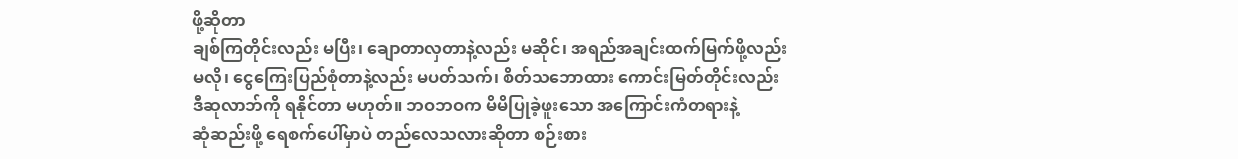ဖို့ဆိုတာ
ချစ်ကြတိုင်းလည်း မပြီး၊ ချောတာလှတာနဲ့လည်း မဆိုင်၊ အရည်အချင်းထက်မြက်ဖို့လည်း
မလို၊ ငွေကြေးပြည်စုံတာနဲ့လည်း မပတ်သက်၊ စိတ်သဘောထား ကောင်းမြတ်တိုင်းလည်း
ဒီဆုလာဘ်ကို ရနိုင်တာ မဟုတ်။ ဘဝဘဝက မိမိပြုခဲ့ဖူးသော အကြောင်းကံတရားနဲ့
ဆုံဆည်းဖို့ ရေစက်ပေါ်မှာပဲ တည်လေသလားဆိုတာ စဉ်းစား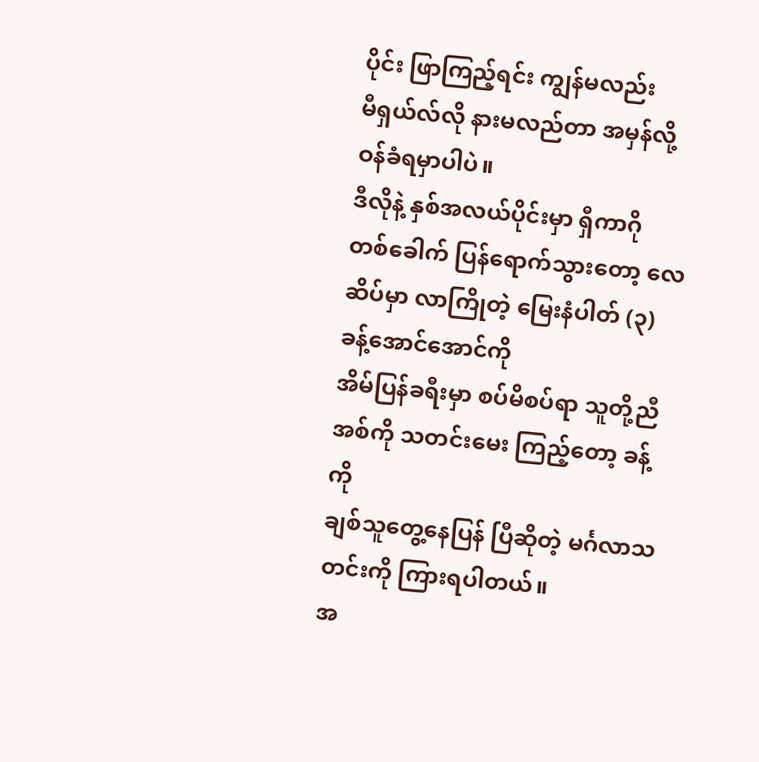ပိုင်း ဖြာကြည့်ရင်း ကျွန်မလည်း
မီရှယ်လ်လို နားမလည်တာ အမှန်လို့ဝန်ခံရမှာပါပဲ။
ဒီလိုနဲ့ နှစ်အလယ်ပိုင်းမှာ ရှီကာဂို
တစ်ခေါက် ပြန်ရောက်သွားတော့ လေဆိပ်မှာ လာကြိုတဲ့ မြေးနံပါတ် (၃) ခန့်အောင်အောင်ကို
အိမ်ပြန်ခရီးမှာ စပ်မိစပ်ရာ သူတို့ညီအစ်ကို သတင်းမေး ကြည့်တော့ ခန့်ကို
ချစ်သူတွေ့နေပြန် ပြီဆိုတဲ့ မင်္ဂလာသတင်းကို ကြားရပါတယ်။
အ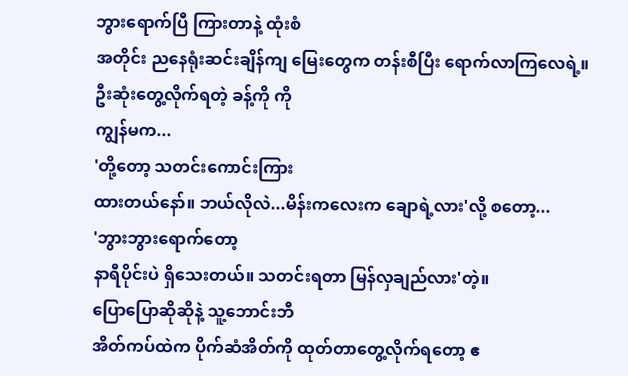ဘွားရောက်ပြီ ကြားတာနဲ့ ထုံးစံ
အတိုင်း ညနေရုံးဆင်းချိန်ကျ မြေးတွေက တန်းစီပြီး ရောက်လာကြလေရဲ့။
ဦးဆုံးတွေ့လိုက်ရတဲ့ ခန့်ကို ကို
ကျွန်မက...
'တို့တော့ သတင်းကောင်းကြား
ထားတယ်နော်။ ဘယ်လိုလဲ...မိန်းကလေးက ချောရဲ့လား'လို့ စတော့...
'ဘွားဘွားရောက်တော့
နာရီပိုင်းပဲ ရှိသေးတယ်။ သတင်းရတာ မြန်လှချည်လား'တဲ့။
ပြောပြောဆိုဆိုနဲ့ သူ့ဘောင်းဘီ
အိတ်ကပ်ထဲက ပိုက်ဆံအိတ်ကို ထုတ်တာတွေ့လိုက်ရတော့ ဧ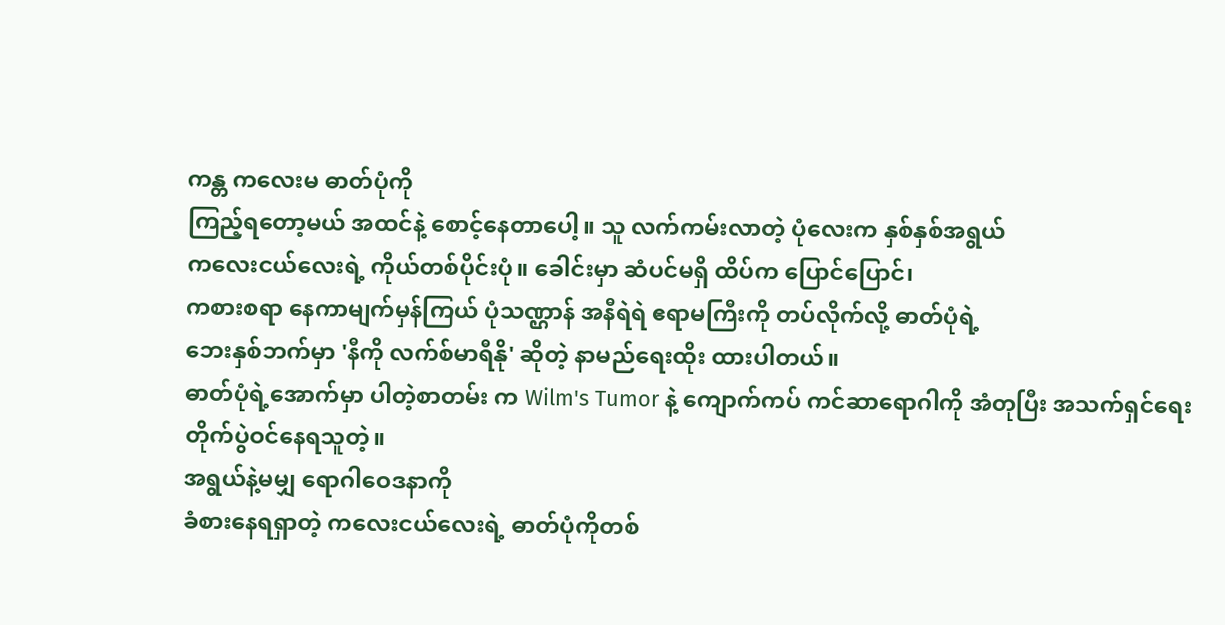ကန္တ ကလေးမ ဓာတ်ပုံကို
ကြည့်ရတော့မယ် အထင်နဲ့ စောင့်နေတာပေါ့။ သူ လက်ကမ်းလာတဲ့ ပုံလေးက နှစ်နှစ်အရွယ်
ကလေးငယ်လေးရဲ့ ကိုယ်တစ်ပိုင်းပုံ။ ခေါင်းမှာ ဆံပင်မရှိ ထိပ်က ပြောင်ပြောင်၊
ကစားစရာ နေကာမျက်မှန်ကြယ် ပုံသဏ္ဌာန် အနီရဲရဲ ဧရာမကြီးကို တပ်လိုက်လို့ ဓာတ်ပုံရဲ့
ဘေးနှစ်ဘက်မှာ 'နီကို လက်စ်မာရီနို' ဆိုတဲ့ နာမည်ရေးထိုး ထားပါတယ်။
ဓာတ်ပုံရဲ့အောက်မှာ ပါတဲ့စာတမ်း က Wilm's Tumor နဲ့ ကျောက်ကပ် ကင်ဆာရောဂါကို အံတုပြီး အသက်ရှင်ရေး တိုက်ပွဲဝင်နေရသူတဲ့။
အရွယ်နဲ့မမျှ ရောဂါဝေဒနာကို
ခံစားနေရရှာတဲ့ ကလေးငယ်လေးရဲ့ ဓာတ်ပုံကိုတစ်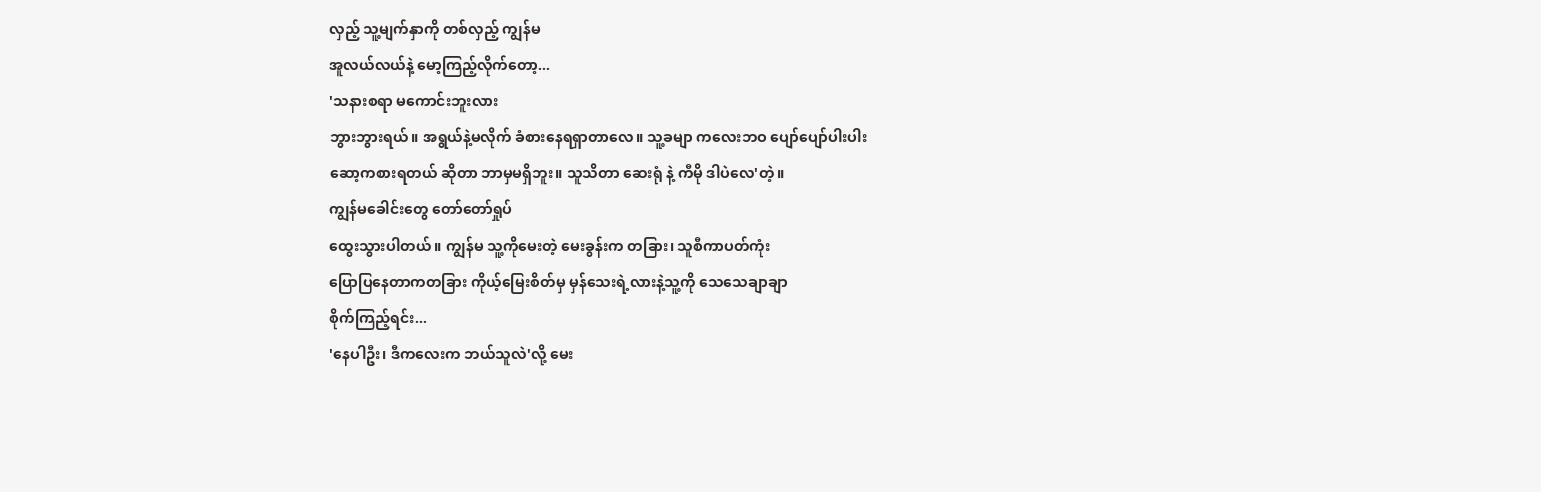လှည့် သူ့မျက်နှာကို တစ်လှည့် ကျွန်မ
အူလယ်လယ်နဲ့ မော့ကြည့်လိုက်တော့...
'သနားစရာ မကောင်းဘူးလား
ဘွားဘွားရယ်။ အရွယ်နဲ့မလိုက် ခံစားနေရရှာတာလေ။ သူ့ခမျာ ကလေးဘဝ ပျော်ပျော်ပါးပါး
ဆော့ကစားရတယ် ဆိုတာ ဘာမှမရှိဘူး။ သူသိတာ ဆေးရုံ နဲ့ ကီမို ဒါပဲလေ'တဲ့။
ကျွန်မခေါင်းတွေ တော်တော်ရှုပ်
ထွေးသွားပါတယ်။ ကျွန်မ သူ့ကိုမေးတဲ့ မေးခွန်းက တခြား၊ သူစီကာပတ်ကုံး
ပြောပြနေတာကတခြား ကိုယ့်မြေးစိတ်မှ မှန်သေးရဲ့လားနဲ့သူ့ကို သေသေချာချာ
စိုက်ကြည့်ရင်း...
'နေပါဦး၊ ဒီကလေးက ဘယ်သူလဲ'လို့ မေး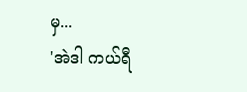မှ...
'အဲဒါ ကယ်ရီ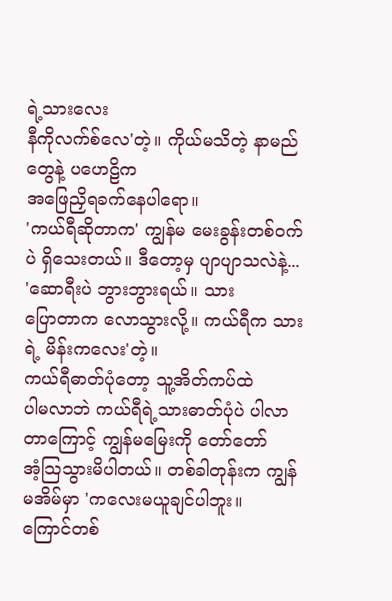ရဲ့သားလေး
နီကိုလက်စ်လေ'တဲ့။ ကိုယ်မသိတဲ့ နာမည်တွေနဲ့ ပဟေဠိက
အဖြေညှိရခက်နေပါရော။
'ကယ်ရီဆိုတာက' ကျွန်မ မေးခွန်းတစ်ဝက်ပဲ ရှိသေးတယ်။ ဒီတော့မှ ပျာပျာသလဲနဲ့...
'ဆောရီးပဲ ဘွားဘွားရယ်။ သား
ပြောတာက လောသွားလို့။ ကယ်ရီက သားရဲ့ မိန်းကလေး'တဲ့။
ကယ်ရီဓာတ်ပုံတော့ သူ့အိတ်ကပ်ထဲ
ပါမလာဘဲ ကယ်ရီရဲ့သားဓာတ်ပုံပဲ ပါလာတာကြောင့် ကျွန်မမြေးကို တော်တော်
အံ့သြသွားမိပါတယ်။ တစ်ခါတုန်းက ကျွန်မအိမ်မှာ 'ကလေးမယူချင်ပါဘူး။
ကြောင်တစ်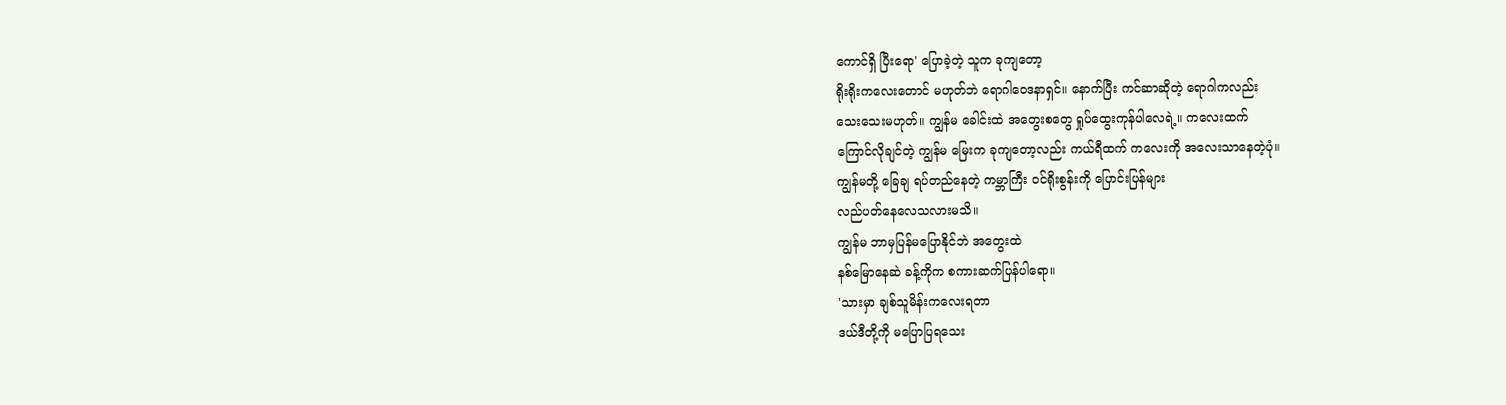ကောင်ရှိ ပြီးရော' ပြောခဲ့တဲ့ သူက ခုကျတော့
ရိုးရိုးကလေးတောင် မဟုတ်ဘဲ ရောဂါဝေဒနာရှင်။ နောက်ပြီး ကင်ဆာဆိုတဲ့ ရောဂါကလည်း
သေးသေးမဟုတ်။ ကျွန်မ ခေါင်းထဲ အတွေးစတွေ ရှုပ်ထွေးကုန်ပါလေရဲ့။ ကလေးထက်
ကြောင်လိုချင်တဲ့ ကျွန်မ မြေးက ခုကျတော့လည်း ကယ်ရီထက် ကလေးကို အလေးသာနေတဲ့ပုံ။
ကျွန်မတို့ ခြေချ ရပ်တည်နေတဲ့ ကမ္ဘာကြီး ဝင်ရိုးစွန်းကို ပြောင်းပြန်များ
လည်ပတ်နေလေသလားမသိ။
ကျွန်မ ဘာမှပြန်မပြောနိုင်ဘဲ အတွေးထဲ
နစ်မြောနေဆဲ ခန့်ကိုက စကားဆက်ပြန်ပါရော။
'သားမှာ ချစ်သူမိန်းကလေးရတာ
ဒယ်ဒီတို့ကို မပြောပြရသေး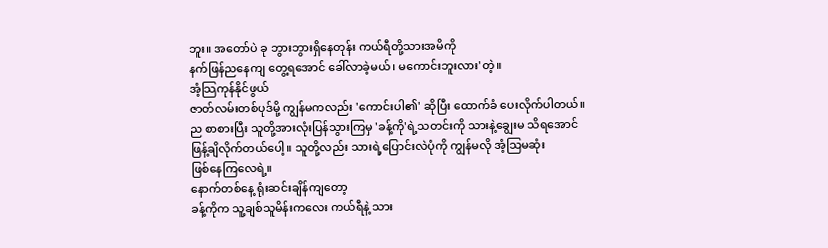ဘူး။ အတော်ပဲ ခု ဘွားဘွားရှိနေတုန်း ကယ်ရီတို့သားအမိကို
နက်ဖြန်ညနေကျ တွေ့ရအောင် ခေါ်လာခဲ့မယ်၊ မကောင်းဘူးလား'တဲ့။
အံ့သြကုန်နိုင်ဖွယ်
ဇာတ်လမ်းတစ်ပုဒ်မို့ ကျွန်မကလည်း 'ကောင်းပါ၏' ဆိုပြီး ထောက်ခံ ပေးလိုက်ပါတယ်။ ည စာစားပြီး သူတို့အားလုံးပြန်သွားကြမှ 'ခန့်ကို'ရဲ့သတင်းကို သားနဲ့ချွေးမ သိရအောင်
ဖြန့်ချိလိုက်တယ်ပေါ့။ သူတို့လည်း သားရဲ့ပြောင်းလဲပုံကို ကျွန်မလို အံ့သြမဆုံး
ဖြစ်နေကြလေရဲ့။
နောက်တစ်နေ့ ရုံးဆင်းချိန်ကျတော့
ခန့်ကိုက သူ့ချစ်သူမိန်းကလေး ကယ်ရီနဲ့ သား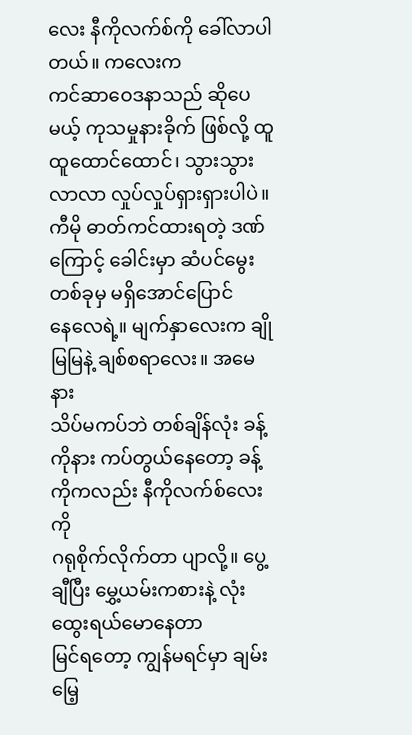လေး နီကိုလက်စ်ကို ခေါ်လာပါတယ်။ ကလေးက
ကင်ဆာဝေဒနာသည် ဆိုပေမယ့် ကုသမှုနားခိုက် ဖြစ်လို့ ထူထူထောင်ထောင်၊ သွားသွား လာလာ လှုပ်လှုပ်ရှားရှားပါပဲ။
ကီမို ဓာတ်ကင်ထားရတဲ့ ဒဏ်ကြောင့် ခေါင်းမှာ ဆံပင်မွေးတစ်ခုမှ မရှိအောင်ပြောင်
နေလေရဲ့။ မျက်နှာလေးက ချိုမြမြနဲ့ ချစ်စရာလေး။ အမေနား
သိပ်မကပ်ဘဲ တစ်ချိန်လုံး ခန့်ကိုနား ကပ်တွယ်နေတော့ ခန့်ကိုကလည်း နီကိုလက်စ်လေးကို
ဂရုစိုက်လိုက်တာ ပျာလို့။ ပွေ့ချီပြီး မွှေ့ယမ်းကစားနဲ့ လုံးထွေးရယ်မောနေတာ
မြင်ရတော့ ကျွန်မရင်မှာ ချမ်းမြေ့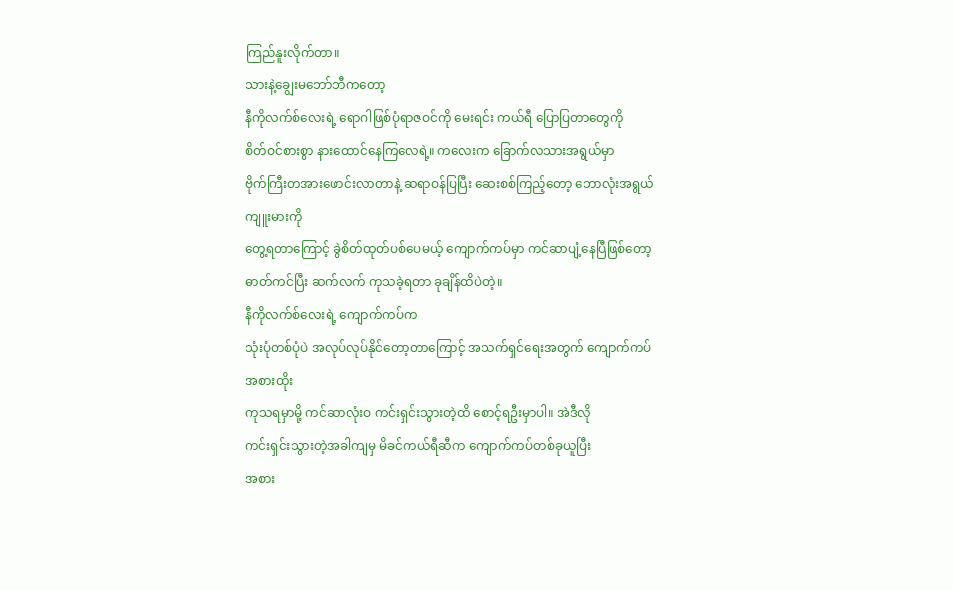ကြည်နူးလိုက်တာ။
သားနဲ့ချွေးမဘော်ဘီကတော့
နီကိုလက်စ်လေးရဲ့ ရောဂါဖြစ်ပုံရာဇဝင်ကို မေးရင်း ကယ်ရီ ပြောပြတာတွေကို
စိတ်ဝင်စားစွာ နားထောင်နေကြလေရဲ့။ ကလေးက ခြောက်လသားအရွယ်မှာ
ဗိုက်ကြီးတအားဖောင်းလာတာနဲ့ ဆရာဝန်ပြပြီး ဆေးစစ်ကြည့်တော့ ဘောလုံးအရွယ် ကျူးမားကို
တွေ့ရတာကြောင့် ခွဲစိတ်ထုတ်ပစ်ပေမယ့် ကျောက်ကပ်မှာ ကင်ဆာပျံ့နေပြီဖြစ်တော့
ဓာတ်ကင်ပြီး ဆက်လက် ကုသခဲ့ရတာ ခုချိန်ထိပဲတဲ့။
နီကိုလက်စ်လေးရဲ့ ကျောက်ကပ်က
သုံးပုံတစ်ပုံပဲ အလုပ်လုပ်နိုင်တော့တာကြောင့် အသက်ရှင်ရေးအတွက် ကျောက်ကပ်အစားထိုး
ကုသရမှာမို့ ကင်ဆာလုံးဝ ကင်းရှင်းသွားတဲ့ထိ စောင့်ရဦးမှာပါ။ အဲဒီလို
ကင်းရှင်းသွားတဲ့အခါကျမှ မိခင်ကယ်ရီဆီက ကျောက်ကပ်တစ်ခုယူပြီး
အစား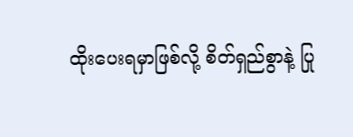ထိုးပေးရမှာဖြစ်လို့ စိတ်ရှည်စွာနဲ့ ပြု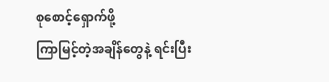စုစောင့်ရှောက်ဖို့
ကြာမြင့်တဲ့အချိန်တွေနဲ့ ရင်းပြီး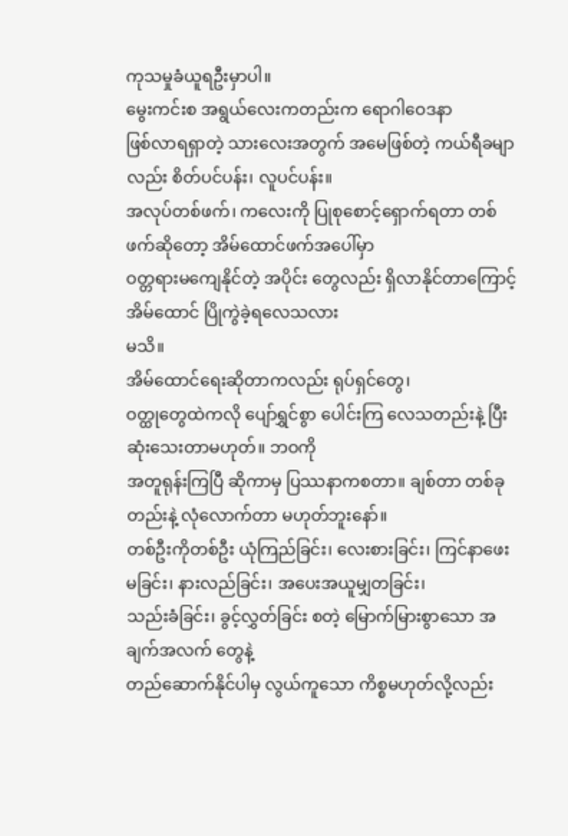ကုသမှုခံယူရဦးမှာပါ။
မွေးကင်းစ အရွယ်လေးကတည်းက ရောဂါဝေဒနာ
ဖြစ်လာရရှာတဲ့ သားလေးအတွက် အမေဖြစ်တဲ့ ကယ်ရီခမျာလည်း စိတ်ပင်ပန်း၊ လူပင်ပန်း။
အလုပ်တစ်ဖက်၊ ကလေးကို ပြုစုစောင့်ရှောက်ရတာ တစ်ဖက်ဆိုတော့ အိမ်ထောင်ဖက်အပေါ်မှာ
ဝတ္တရားမကျေနိုင်တဲ့ အပိုင်း တွေလည်း ရှိလာနိုင်တာကြောင့် အိမ်ထောင် ပြိုကွဲခဲ့ရလေသလား
မသိ။
အိမ်ထောင်ရေးဆိုတာကလည်း ရုပ်ရှင်တွေ၊
ဝတ္ထုတွေထဲကလို ပျော်ရွှင်စွာ ပေါင်းကြ လေသတည်းနဲ့ ပြီးဆုံးသေးတာမဟုတ်။ ဘဝကို
အတူရုန်းကြပြီ ဆိုကာမှ ပြဿနာကစတာ။ ချစ်တာ တစ်ခုတည်းနဲ့ လုံလောက်တာ မဟုတ်ဘူးနော်။
တစ်ဦးကိုတစ်ဦး ယုံကြည်ခြင်း၊ လေးစားခြင်း၊ ကြင်နာဖေးမခြင်း၊ နားလည်ခြင်း၊ အပေးအယူမျှတခြင်း၊
သည်းခံခြင်း၊ ခွင့်လွှတ်ခြင်း စတဲ့ မြောက်မြားစွာသော အချက်အလက် တွေနဲ့
တည်ဆောက်နိုင်ပါမှ လွယ်ကူသော ကိစ္စမဟုတ်လို့လည်း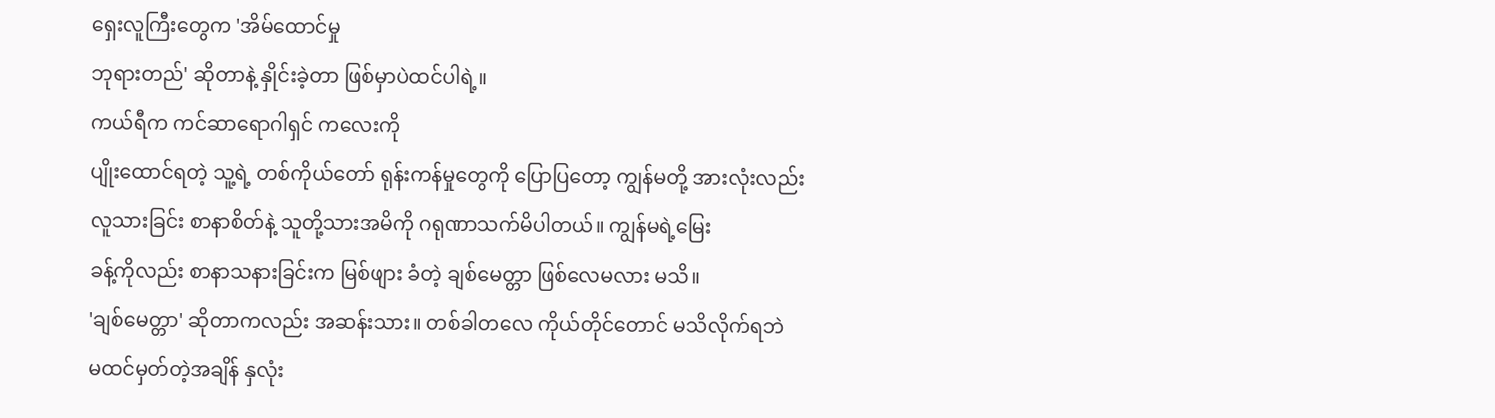ရှေးလူကြီးတွေက 'အိမ်ထောင်မှု
ဘုရားတည်' ဆိုတာနဲ့ နှိုင်းခဲ့တာ ဖြစ်မှာပဲထင်ပါရဲ့။
ကယ်ရီက ကင်ဆာရောဂါရှင် ကလေးကို
ပျိုးထောင်ရတဲ့ သူ့ရဲ့ တစ်ကိုယ်တော် ရုန်းကန်မှုတွေကို ပြောပြတော့ ကျွန်မတို့ အားလုံးလည်း
လူသားခြင်း စာနာစိတ်နဲ့ သူတို့သားအမိကို ဂရုဏာသက်မိပါတယ်။ ကျွန်မရဲ့မြေး
ခန့်ကိုလည်း စာနာသနားခြင်းက မြစ်ဖျား ခံတဲ့ ချစ်မေတ္တာ ဖြစ်လေမလား မသိ။
'ချစ်မေတ္တာ' ဆိုတာကလည်း အဆန်းသား။ တစ်ခါတလေ ကိုယ်တိုင်တောင် မသိလိုက်ရဘဲ
မထင်မှတ်တဲ့အချိန် နှလုံး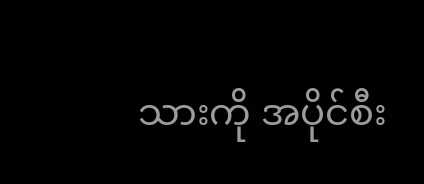သားကို အပိုင်စီး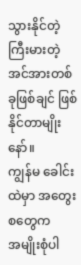သွားနိုင်တဲ့ ကြီးမားတဲ့
အင်အားတစ်ခုဖြစ်ချင် ဖြစ်နိုင်တာမျိုးနော်။
ကျွန်မ ခေါင်းထဲမှာ အတွေးစတွေက
အမျိုးစုံပါ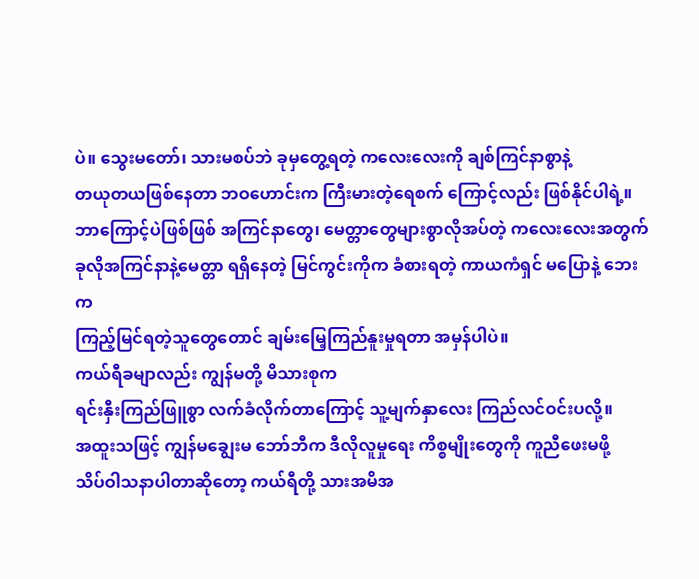ပဲ။ သွေးမတော်၊ သားမစပ်ဘဲ ခုမှတွေ့ရတဲ့ ကလေးလေးကို ချစ်ကြင်နာစွာနဲ့
တယုတယဖြစ်နေတာ ဘဝဟောင်းက ကြီးမားတဲ့ရေစက် ကြောင့်လည်း ဖြစ်နိုင်ပါရဲ့။
ဘာကြောင့်ပဲဖြစ်ဖြစ် အကြင်နာတွေ၊ မေတ္တာတွေများစွာလိုအပ်တဲ့ ကလေးလေးအတွက်
ခုလိုအကြင်နာနဲ့မေတ္တာ ရရှိနေတဲ့ မြင်ကွင်းကိုက ခံစားရတဲ့ ကာယကံရှင် မပြောနဲ့ ဘေးက
ကြည့်မြင်ရတဲ့သူတွေတောင် ချမ်းမြေ့ကြည်နူးမှုရတာ အမှန်ပါပဲ။
ကယ်ရီခမျာလည်း ကျွန်မတို့ မိသားစုက
ရင်းနှီးကြည်ဖြူစွာ လက်ခံလိုက်တာကြောင့် သူ့မျက်နှာလေး ကြည်လင်ဝင်းပလို့။
အထူးသဖြင့် ကျွန်မချွေးမ ဘော်ဘီက ဒီလိုလူမှုရေး ကိစ္စမျိုးတွေကို ကူညီဖေးမဖို့
သိပ်ဝါသနာပါတာဆိုတော့ ကယ်ရီတို့ သားအမိအ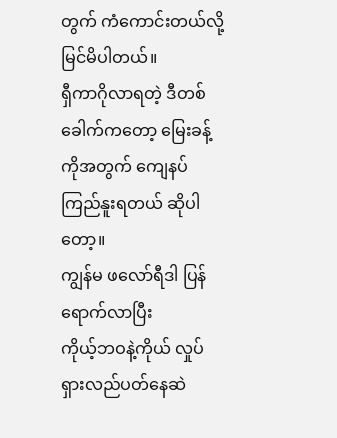တွက် ကံကောင်းတယ်လို့ မြင်မိပါတယ်။
ရှီကာဂိုလာရတဲ့ ဒီတစ်ခေါက်ကတော့ မြေးခန့်ကိုအတွက် ကျေနပ်ကြည်နူးရတယ် ဆိုပါတော့။
ကျွန်မ ဖလော်ရီဒါ ပြန်ရောက်လာပြီး
ကိုယ့်ဘဝနဲ့ကိုယ် လှုပ်ရှားလည်ပတ်နေဆဲ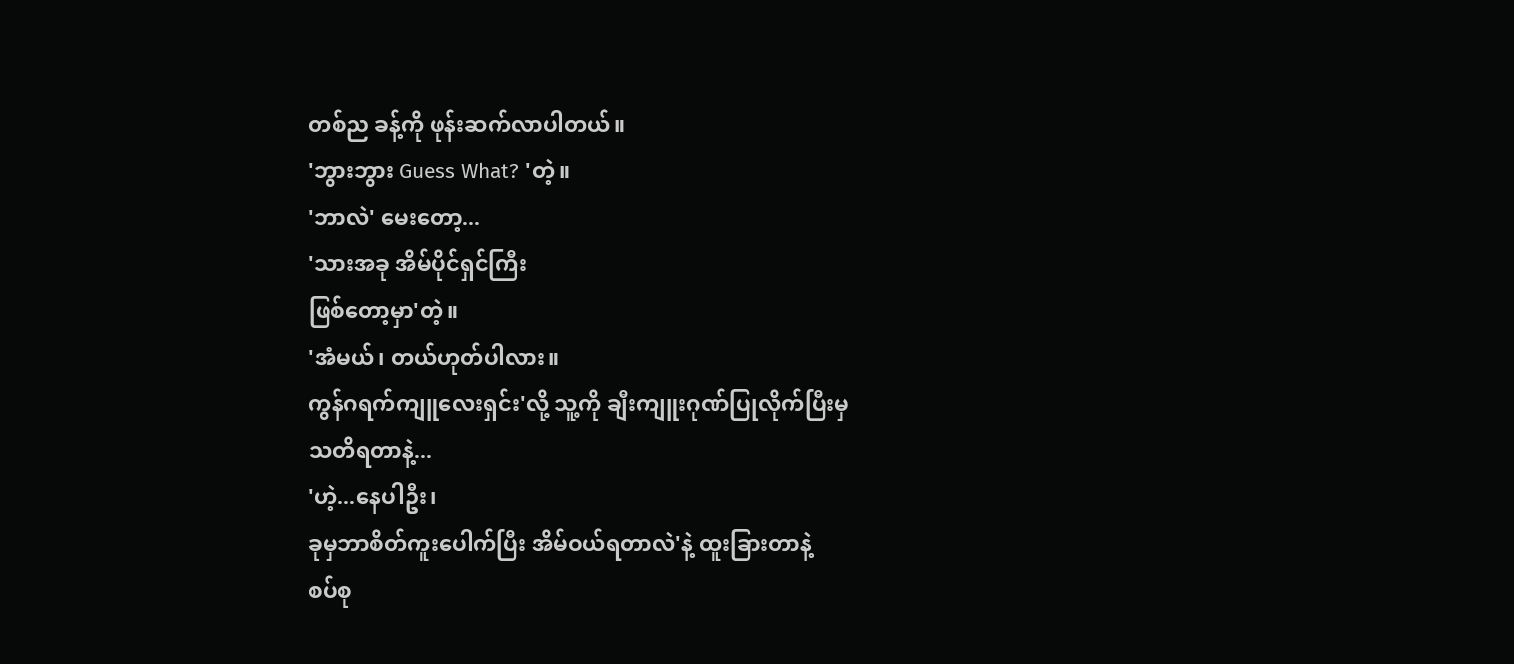တစ်ည ခန့်ကို ဖုန်းဆက်လာပါတယ်။
'ဘွားဘွား Guess What? 'တဲ့။
'ဘာလဲ' မေးတော့...
'သားအခု အိမ်ပိုင်ရှင်ကြီး
ဖြစ်တော့မှာ'တဲ့။
'အံမယ်၊ တယ်ဟုတ်ပါလား။
ကွန်ဂရက်ကျူလေးရှင်း'လို့ သူ့ကို ချီးကျူးဂုဏ်ပြုလိုက်ပြီးမှ
သတိရတာနဲ့...
'ဟဲ့...နေပါဦး၊
ခုမှဘာစိတ်ကူးပေါက်ပြီး အိမ်ဝယ်ရတာလဲ'နဲ့ ထူးခြားတာနဲ့
စပ်စု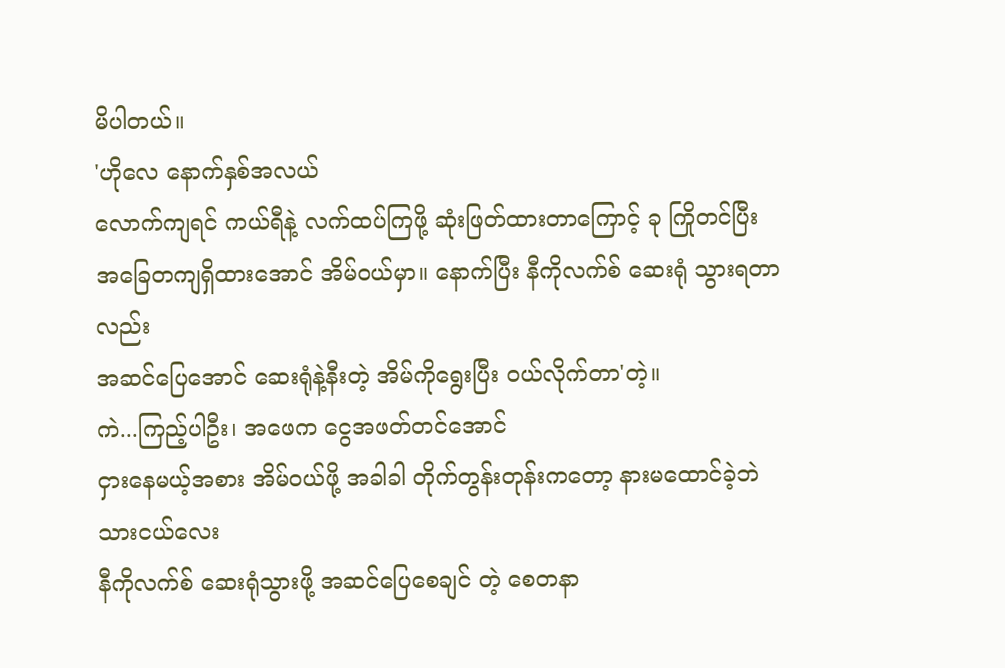မိပါတယ်။
'ဟိုလေ နောက်နှစ်အလယ်
လောက်ကျရင် ကယ်ရီနဲ့ လက်ထပ်ကြဖို့ ဆုံးဖြတ်ထားတာကြောင့် ခု ကြိုတင်ပြီး
အခြေတကျရှိထားအောင် အိမ်ဝယ်မှာ။ နောက်ပြီး နီကိုလက်စ် ဆေးရုံ သွားရတာလည်း
အဆင်ပြေအောင် ဆေးရုံနဲ့နီးတဲ့ အိမ်ကိုရွေးပြီး ဝယ်လိုက်တာ'တဲ့။
ကဲ...ကြည့်ပါဦး၊ အဖေက ငွေအဖတ်တင်အောင်
ငှားနေမယ့်အစား အိမ်ဝယ်ဖို့ အခါခါ တိုက်တွန်းတုန်းကတော့ နားမထောင်ခဲ့ဘဲ သားငယ်လေး
နီကိုလက်စ် ဆေးရုံသွားဖို့ အဆင်ပြေစေချင် တဲ့ စေတနာ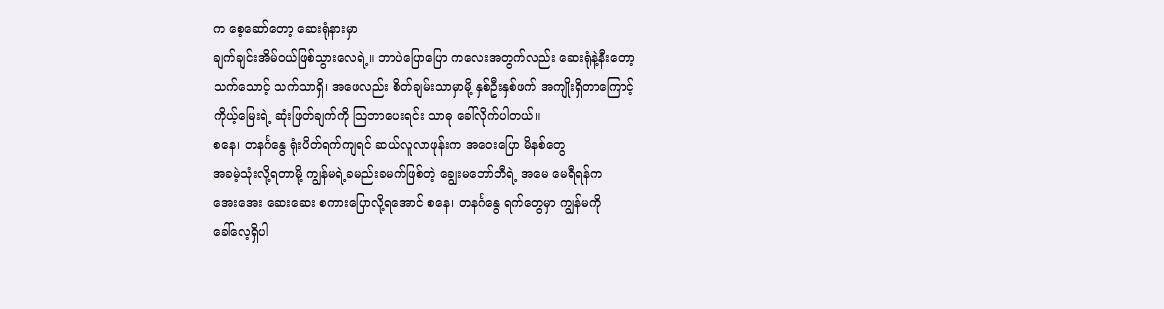က စေ့ဆော်တော့ ဆေးရုံနားမှာ
ချက်ချင်းအိမ်ဝယ်ဖြစ်သွားလေရဲ့။ ဘာပဲပြောပြော ကလေးအတွက်လည်း ဆေးရုံနဲ့နီးတော့
သက်သောင့် သက်သာရှိ၊ အဖေလည်း စိတ်ချမ်းသာမှာမို့ နှစ်ဦးနှစ်ဖက် အကျိုးရှိတာကြောင့်
ကိုယ့်မြေးရဲ့ ဆုံးဖြတ်ချက်ကို သြဘာပေးရင်း သာဓု ခေါ်လိုက်ပါတယ်။
စနေ၊ တနင်္ဂနွေ ရုံးပိတ်ရက်ကျရင် ဆယ်လူလာဖုန်းက အဝေးပြော မိနစ်တွေ
အခမဲ့သုံးလို့ရတာမို့ ကျွန်မရဲ့ခမည်းခမက်ဖြစ်တဲ့ ချွေးမဘော်ဘီရဲ့ အမေ မေရီရန်က
အေးအေး ဆေးဆေး စကားပြောလို့ရအောင် စနေ၊ တနင်္ဂနွေ ရက်တွေမှာ ကျွန်မကို
ခေါ်လေ့ရှိပါ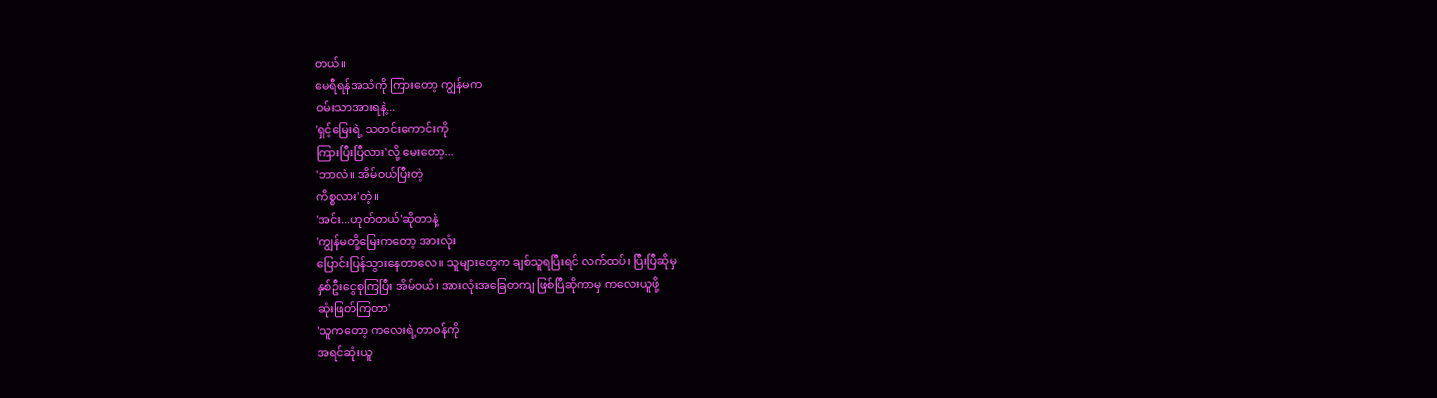တယ်။
မေရီရန်အသံကို ကြားတော့ ကျွန်မက
ဝမ်းသာအားရနဲ့...
'ရှင့်မြေးရဲ့ သတင်းကောင်းကို
ကြားပြီးပြီလား'လို့ မေးတော့...
'ဘာလဲ။ အိမ်ဝယ်ပြီးတဲ့
ကိစ္စလား'တဲ့။
'အင်း...ဟုတ်တယ်'ဆိုတာနဲ့
'ကျွန်မတို့မြေးကတော့ အားလုံး
ပြောင်းပြန်သွားနေတာလေ။ သူများတွေက ချစ်သူရပြီးရင် လက်ထပ်၊ ပြီးပြီဆိုမှ
နှစ်ဦးငွေစုကြပြီး အိမ်ဝယ်၊ အားလုံးအခြေတကျ ဖြစ်ပြီဆိုကာမှ ကလေးယူဖို့
ဆုံးဖြတ်ကြတာ'
'သူကတော့ ကလေးရဲ့တာဝန်ကို
အရင်ဆုံးယူ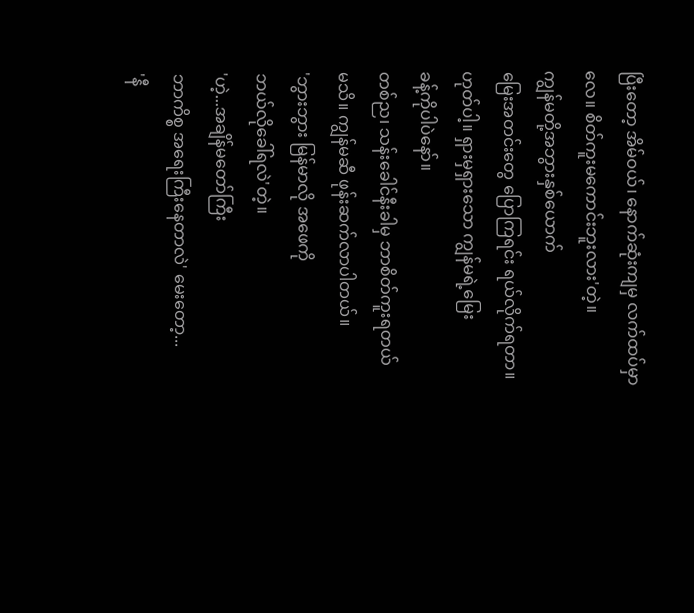ပြီးတော့ အိမ်ဝယ်၊ နောက်ဆုံးကျမှ လက်ထပ်မှာလေ။ စိတ်ကူးမကောင်းဘူးလား'တဲ့။
ကျွန်မတို့အဘွားနှစ်ယောက်
မြေးအတင်းတွေ ပြောကြရင်း ရယ်လိုက်ရတာ။ ဟုတ်ပါ့။ ရှားမှရှားသော ကျွန်မရဲ့မြေး
ခန့်ကိုပါပဲနော်။
တစ်ည၊ သန်းခေါင်နီးခါမှ ဘာစိတ်ကူးရတယ်
မသိ။ ကျွန်မဆီ ဖုန်းဆက်လာပါတယ်။
'ဘွားဘွား မြန်မာလို အဖေကို
ဘယ်လိုခေါ်ရလဲ'တဲ့။
'ဟဲ့...အချိန်မတော်ကြီး
ဘာကိစ္စ အရေးကြီးနေတာလဲ' မေးတော့...
'နီ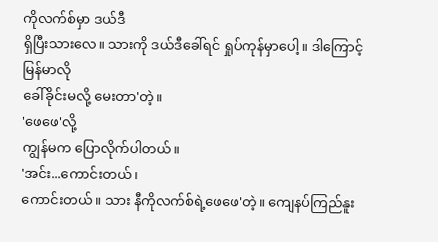ကိုလက်စ်မှာ ဒယ်ဒီ
ရှိပြီးသားလေ။ သားကို ဒယ်ဒီခေါ်ရင် ရှုပ်ကုန်မှာပေါ့။ ဒါကြောင့် မြန်မာလို
ခေါ်ခိုင်းမလို့ မေးတာ'တဲ့။
'ဖေဖေ'လို့
ကျွန်မက ပြောလိုက်ပါတယ်။
'အင်း...ကောင်းတယ်၊
ကောင်းတယ်။ သား နီကိုလက်စ်ရဲ့ဖေဖေ'တဲ့။ ကျေနပ်ကြည်နူး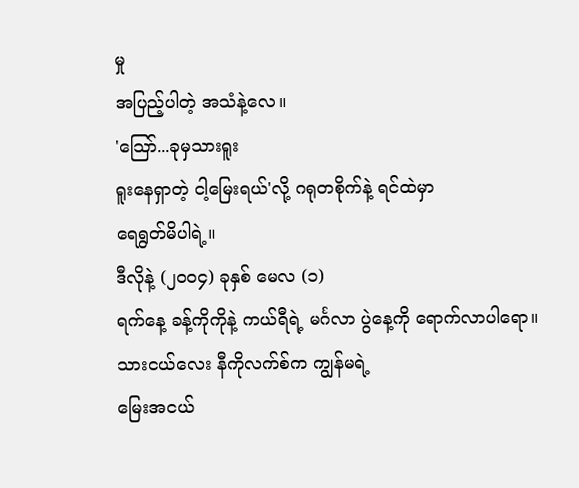မှု
အပြည့်ပါတဲ့ အသံနဲ့လေ။
'သြော်...ခုမှသားရူး
ရူးနေရှာတဲ့ ငါ့မြေးရယ်'လို့ ဂရုတစိုက်နဲ့ ရင်ထဲမှာ
ရေရွတ်မိပါရဲ့။
ဒီလိုနဲ့ (၂ဝဝ၄) ခုနှစ် မေလ (၁)
ရက်နေ့ ခန့်ကိုကိုနဲ့ ကယ်ရီရဲ့ မင်္ဂလာ ပွဲနေ့ကို ရောက်လာပါရော။
သားငယ်လေး နီကိုလက်စ်က ကျွန်မရဲ့
မြေးအငယ်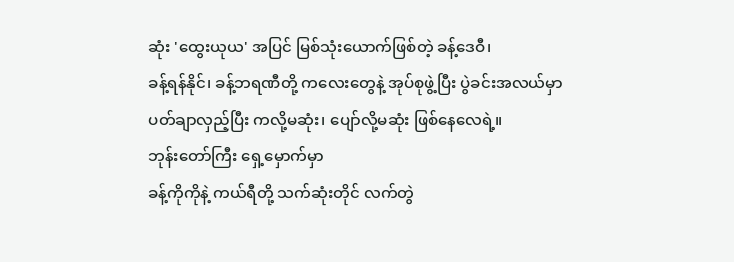ဆုံး 'ထွေးယုယ' အပြင် မြစ်သုံးယောက်ဖြစ်တဲ့ ခန့်ဒေဝီ၊
ခန့်ရန်နိုင်၊ ခန့်ဘရဏီတို့ ကလေးတွေနဲ့ အုပ်စုဖွဲ့ပြီး ပွဲခင်းအလယ်မှာ
ပတ်ချာလှည့်ပြီး ကလို့မဆုံး၊ ပျော်လို့မဆုံး ဖြစ်နေလေရဲ့။
ဘုန်းတော်ကြီး ရှေ့မှောက်မှာ
ခန့်ကိုကိုနဲ့ ကယ်ရီတို့ သက်ဆုံးတိုင် လက်တွဲ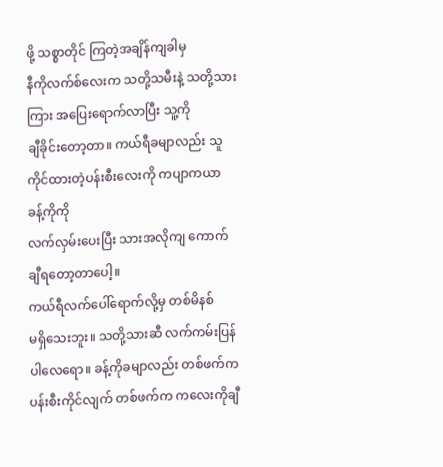ဖို့ သစ္စာတိုင် ကြတဲ့အချိန်ကျခါမှ
နီကိုလက်စ်လေးက သတို့သမီးနဲ့ သတို့သားကြား အပြေးရောက်လာပြီး သူ့ကို
ချီခိုင်းတော့တာ။ ကယ်ရီခမျာလည်း သူကိုင်ထားတဲ့ပန်းစီးလေးကို ကပျာကယာ ခန့်ကိုကို
လက်လှမ်းပေးပြီး သားအလိုကျ ကောက်ချီရတော့တာပေါ့။
ကယ်ရီလက်ပေါ်ရောက်လို့မှ တစ်မိနစ်
မရှိသေးဘူး။ သတို့သားဆီ လက်ကမ်းပြန်ပါလေရော။ ခန့်ကိုခမျာလည်း တစ်ဖက်က
ပန်းစီးကိုင်လျက် တစ်ဖက်က ကလေးကိုချီ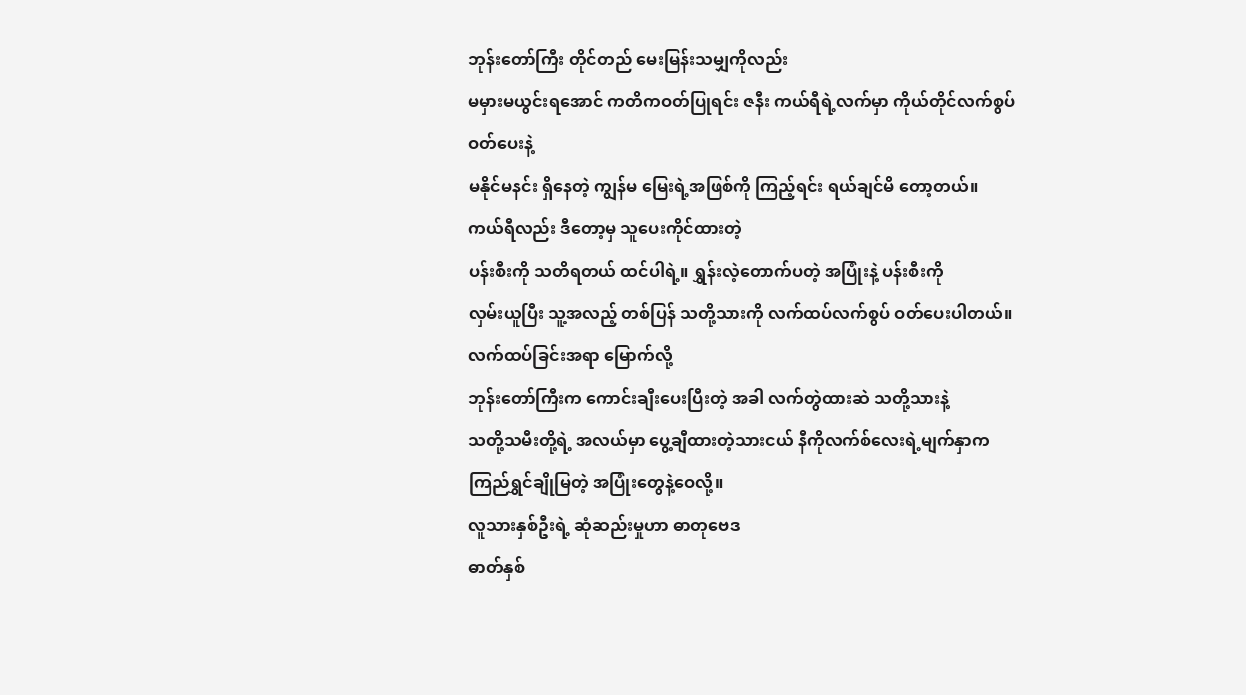ဘုန်းတော်ကြီး တိုင်တည် မေးမြန်းသမျှကိုလည်း
မမှားမယွင်းရအောင် ကတိကဝတ်ပြုရင်း ဇနီး ကယ်ရီရဲ့လက်မှာ ကိုယ်တိုင်လက်စွပ် ဝတ်ပေးနဲ့
မနိုင်မနင်း ရှိနေတဲ့ ကျွန်မ မြေးရဲ့အဖြစ်ကို ကြည့်ရင်း ရယ်ချင်မိ တော့တယ်။
ကယ်ရီလည်း ဒီတော့မှ သူပေးကိုင်ထားတဲ့
ပန်းစီးကို သတိရတယ် ထင်ပါရဲ့။ ရွှန်းလဲ့တောက်ပတဲ့ အပြုံးနဲ့ ပန်းစီးကို
လှမ်းယူပြီး သူ့အလည့် တစ်ပြန် သတို့သားကို လက်ထပ်လက်စွပ် ဝတ်ပေးပါတယ်။
လက်ထပ်ခြင်းအရာ မြောက်လို့
ဘုန်းတော်ကြီးက ကောင်းချီးပေးပြီးတဲ့ အခါ လက်တွဲထားဆဲ သတို့သားနဲ့
သတို့သမီးတို့ရဲ့ အလယ်မှာ ပွေ့ချီထားတဲ့သားငယ် နီကိုလက်စ်လေးရဲ့မျက်နှာက
ကြည်ရွှင်ချိုမြတဲ့ အပြုံးတွေနဲ့ဝေလို့။
လူသားနှစ်ဦးရဲ့ ဆုံဆည်းမှုဟာ ဓာတုဗေဒ
ဓာတ်နှစ်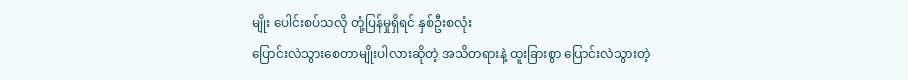မျိုး ပေါင်းစပ်သလို တုံ့ပြန်မှုရှိရင် နှစ်ဦးစလုံး
ပြောင်းလဲသွားစေတာမျိုးပါလားဆိုတဲ့ အသိတရားနဲ့ ထူးခြားစွာ ပြောင်းလဲသွားတဲ့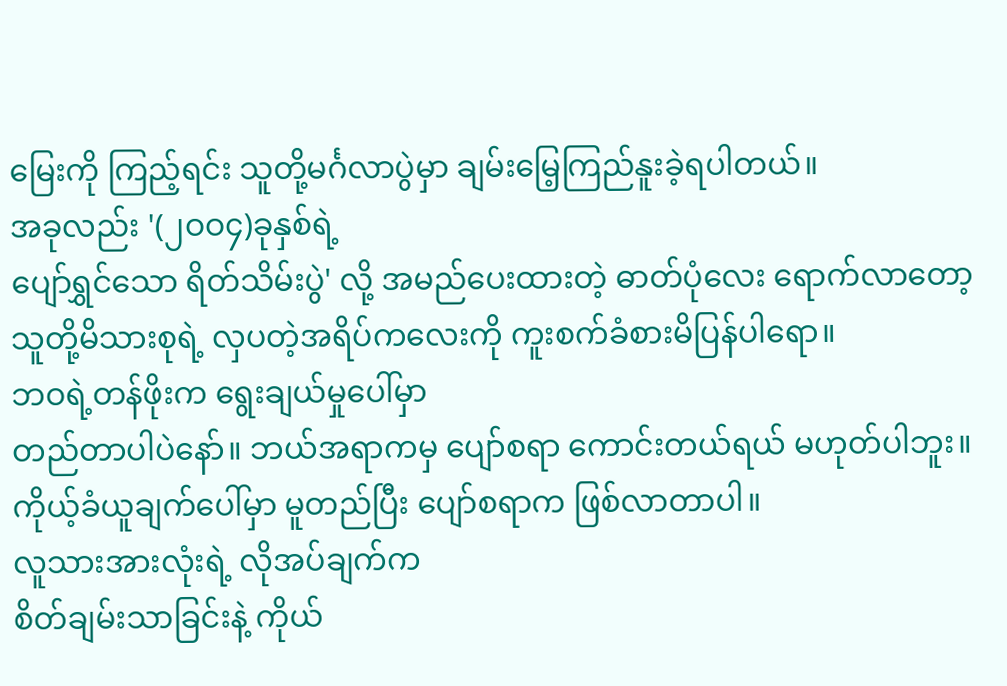မြေးကို ကြည့်ရင်း သူတို့မင်္ဂလာပွဲမှာ ချမ်းမြေ့ကြည်နူးခဲ့ရပါတယ်။
အခုလည်း '(၂ဝဝ၄)ခုနှစ်ရဲ့
ပျော်ရွှင်သော ရိတ်သိမ်းပွဲ' လို့ အမည်ပေးထားတဲ့ ဓာတ်ပုံလေး ရောက်လာတော့
သူတို့မိသားစုရဲ့ လှပတဲ့အရိပ်ကလေးကို ကူးစက်ခံစားမိပြန်ပါရော။
ဘဝရဲ့တန်ဖိုးက ရွေးချယ်မှုပေါ်မှာ
တည်တာပါပဲနော်။ ဘယ်အရာကမှ ပျော်စရာ ကောင်းတယ်ရယ် မဟုတ်ပါဘူး။
ကိုယ့်ခံယူချက်ပေါ်မှာ မူတည်ပြီး ပျော်စရာက ဖြစ်လာတာပါ။
လူသားအားလုံးရဲ့ လိုအပ်ချက်က
စိတ်ချမ်းသာခြင်းနဲ့ ကိုယ်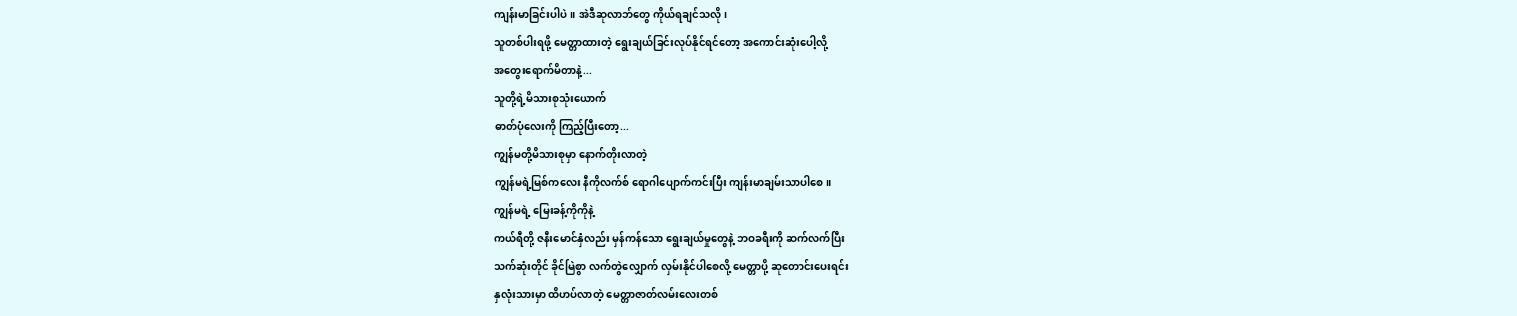ကျန်းမာခြင်းပါပဲ။ အဲဒီဆုလာဘ်တွေ ကိုယ်ရချင်သလို၊
သူတစ်ပါးရဖို့ မေတ္တာထားတဲ့ ရွေးချယ်ခြင်းလုပ်နိုင်ရင်တော့ အကောင်းဆုံးပေါ့လို့
အတွေးရောက်မိတာနဲ့...
သူတို့ရဲ့မိသားစုသုံးယောက်
ဓာတ်ပုံလေးကို ကြည့်ပြီးတော့...
ကျွန်မတို့မိသားစုမှာ နောက်တိုးလာတဲ့
ကျွန်မရဲ့မြစ်ကလေး နီကိုလက်စ် ရောဂါပျောက်ကင်းပြီး ကျန်းမာချမ်းသာပါစေ။
ကျွန်မရဲ့ မြေးခန့်ကိုကိုနဲ့
ကယ်ရီတို့ ဇနီးမောင်နှံလည်း မှန်ကန်သော ရွေးချယ်မှုတွေနဲ့ ဘဝခရီးကို ဆက်လက်ပြီး
သက်ဆုံးတိုင် ခိုင်မြဲစွာ လက်တွဲလျှောက် လှမ်းနိုင်ပါစေလို့ မေတ္တာပို့ ဆုတောင်းပေးရင်း
နှလုံးသားမှာ ထိဟပ်လာတဲ့ မေတ္တာဇာတ်လမ်းလေးတစ်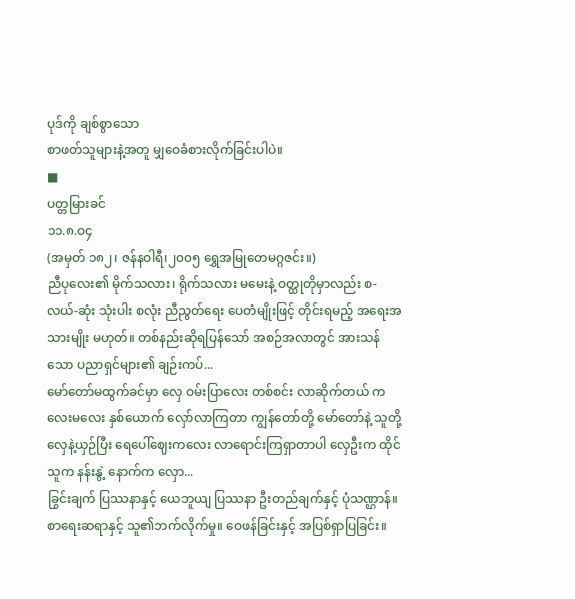ပုဒ်ကို ချစ်စွာသော
စာဖတ်သူများနဲ့အတူ မျှဝေခံစားလိုက်ခြင်းပါပဲ။
■
ပတ္တမြားခင်
၁၁.၈.ဝ၄
(အမှတ် ၁၈၂၊ ဇန်နဝါရီ၊၂၀၀၅ ရွှေအမြုတေမဂ္ဂဇင်း။)
ညီပုလေး၏ မိုက်သလား၊ ရိုက်သလား မမေးနဲ့ ဝတ္ထုတိုမှာလည်း စ-လယ်-ဆုံး သုံးပါး စလုံး ညီညွတ်ရေး ပေတံမျိုးဖြင့် တိုင်းရမည့် အရေးအသားမျိုး မဟုတ်။ တစ်နည်းဆိုရပြန်သော် အစဉ်အလာတွင် အားသန်သော ပညာရှင်များ၏ ချဉ်းကပ်...
မော်တော်မထွက်ခင်မှာ လှေ ဝမ်းပြာလေး တစ်စင်း လာဆိုက်တယ် ကလေးမလေး နှစ်ယောက် လှော်လာကြတာ ကျွန်တော်တို့ မော်တော်နဲ့ သူတို့လှေနဲ့ယှဉ်ပြီး ရေပေါ်ဈေးကလေး လာရောင်းကြရှာတာပါ လှေဦးက ထိုင်သူက နန်းနွဲ့ နောက်က လှော...
ခြွင်းချက် ပြဿနာနှင့် ယေဘူယျ ပြဿနာ ဦးတည်ချက်နှင့် ပုံသဏ္ဌာန်။ စာရေးဆရာနှင့် သူ၏ဘက်လိုက်မှု။ ဝေဖန်ခြင်းနှင့် အပြစ်ရှာပြခြင်း။